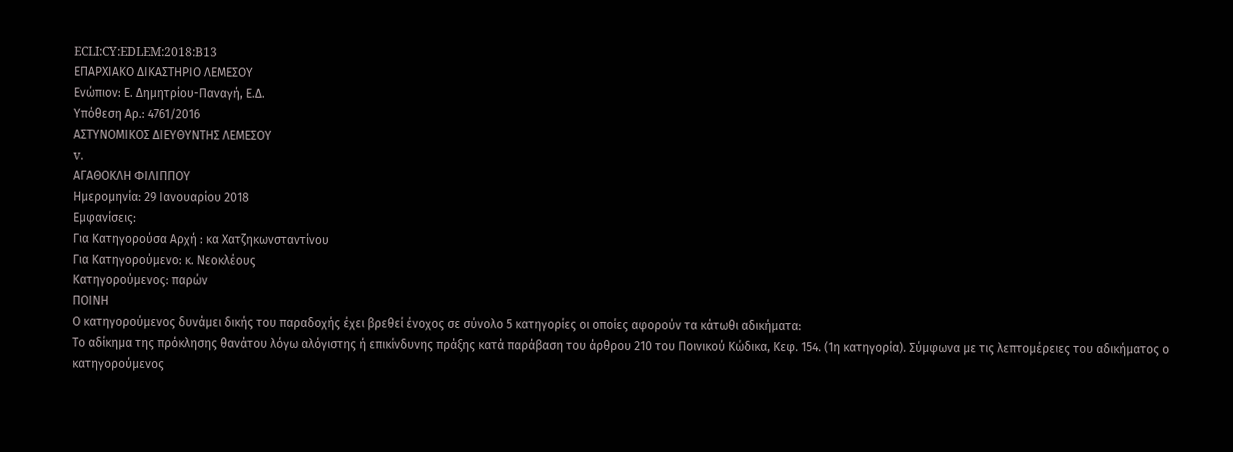ECLI:CY:EDLEM:2018:B13
ΕΠΑΡΧΙΑΚΟ ΔΙΚΑΣΤΗΡΙΟ ΛΕΜΕΣΟΥ
Ενώπιον: Ε. Δημητρίου-Παναγή, Ε.Δ.
Υπόθεση Αρ.: 4761/2016
ΑΣΤΥΝΟΜΙΚΟΣ ΔΙΕΥΘΥΝΤΗΣ ΛΕΜΕΣΟΥ
v.
ΑΓΑΘΟΚΛΗ ΦΙΛΙΠΠΟΥ
Ημερομηνία: 29 Ιανουαρίου 2018
Εμφανίσεις:
Για Κατηγορούσα Αρχή : κα Χατζηκωνσταντίνου
Για Κατηγορούμενο: κ. Νεοκλέους
Κατηγορούμενος: παρών
ΠΟΙΝΗ
Ο κατηγορούμενος δυνάμει δικής του παραδοχής έχει βρεθεί ένοχος σε σύνολο 5 κατηγορίες οι οποίες αφορούν τα κάτωθι αδικήματα:
Το αδίκημα της πρόκλησης θανάτου λόγω αλόγιστης ή επικίνδυνης πράξης κατά παράβαση του άρθρου 210 του Ποινικού Κώδικα, Κεφ. 154. (1η κατηγορία). Σύμφωνα με τις λεπτομέρειες του αδικήματος ο κατηγορούμενος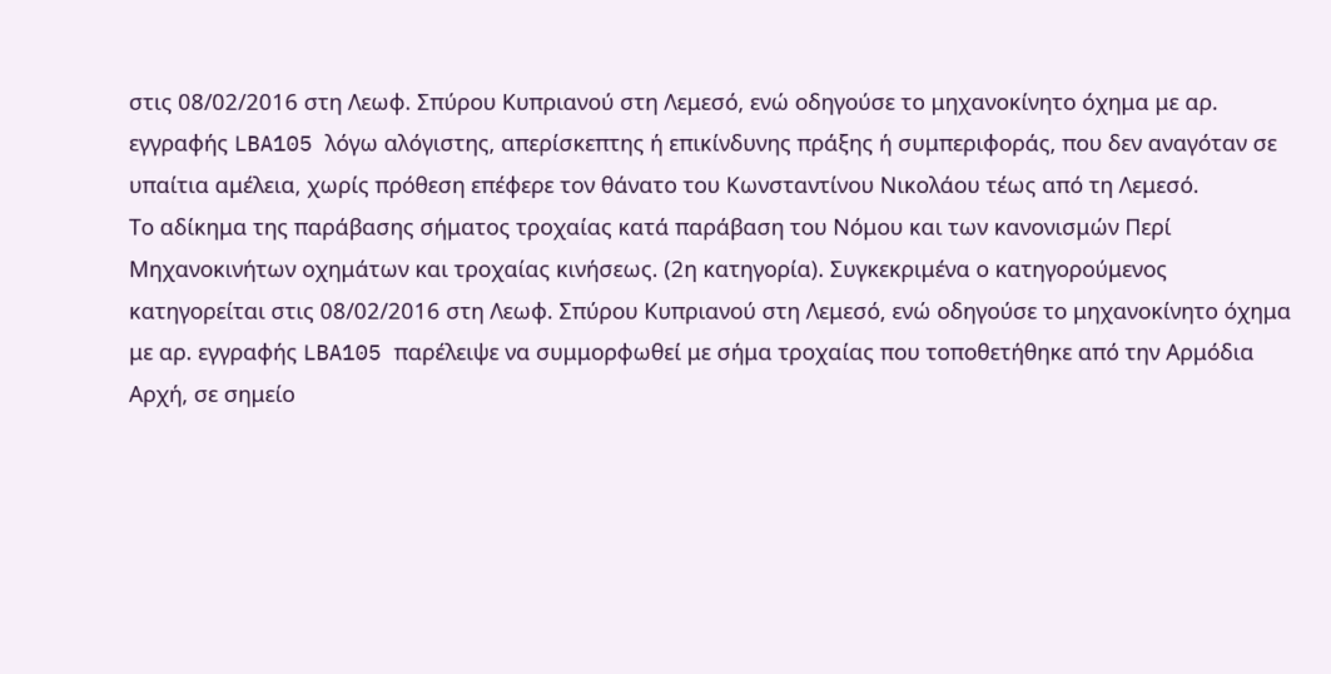στις 08/02/2016 στη Λεωφ. Σπύρου Κυπριανού στη Λεμεσό, ενώ οδηγούσε το μηχανοκίνητο όχημα με αρ. εγγραφής LBA105 λόγω αλόγιστης, απερίσκεπτης ή επικίνδυνης πράξης ή συμπεριφοράς, που δεν αναγόταν σε υπαίτια αμέλεια, χωρίς πρόθεση επέφερε τον θάνατο του Κωνσταντίνου Νικολάου τέως από τη Λεμεσό.
Το αδίκημα της παράβασης σήματος τροχαίας κατά παράβαση του Νόμου και των κανονισμών Περί Μηχανοκινήτων οχημάτων και τροχαίας κινήσεως. (2η κατηγορία). Συγκεκριμένα ο κατηγορούμενος κατηγορείται στις 08/02/2016 στη Λεωφ. Σπύρου Κυπριανού στη Λεμεσό, ενώ οδηγούσε το μηχανοκίνητο όχημα με αρ. εγγραφής LBA105 παρέλειψε να συμμορφωθεί με σήμα τροχαίας που τοποθετήθηκε από την Αρμόδια Αρχή, σε σημείο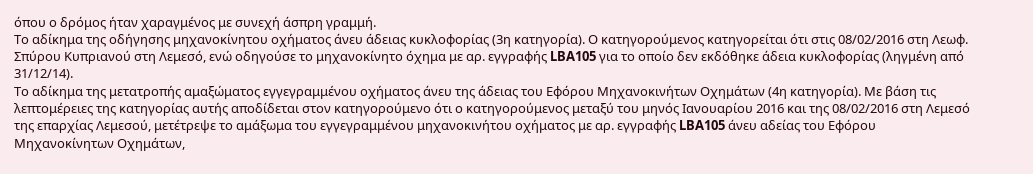όπου ο δρόμος ήταν χαραγμένος με συνεχή άσπρη γραμμή.
Το αδίκημα της οδήγησης μηχανοκίνητου οχήματος άνευ άδειας κυκλοφορίας (3η κατηγορία). Ο κατηγορούμενος κατηγορείται ότι στις 08/02/2016 στη Λεωφ. Σπύρου Κυπριανού στη Λεμεσό, ενώ οδηγούσε το μηχανοκίνητο όχημα με αρ. εγγραφής LBA105 για το οποίο δεν εκδόθηκε άδεια κυκλοφορίας (ληγμένη από 31/12/14).
Το αδίκημα της μετατροπής αμαξώματος εγγεγραμμένου οχήματος άνευ της άδειας του Εφόρου Μηχανοκινήτων Οχημάτων (4η κατηγορία). Με βάση τις λεπτομέρειες της κατηγορίας αυτής αποδίδεται στον κατηγορούμενο ότι ο κατηγορούμενος μεταξύ του μηνός Ιανουαρίου 2016 και της 08/02/2016 στη Λεμεσό της επαρχίας Λεμεσού, μετέτρεψε το αμάξωμα του εγγεγραμμένου μηχανοκινήτου οχήματος με αρ. εγγραφής LBA105 άνευ αδείας του Εφόρου Μηχανοκίνητων Οχημάτων,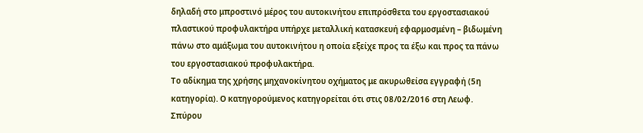δηλαδή στο μπροστινό μέρος του αυτοκινήτου επιπρόσθετα του εργοστασιακού πλαστικού προφυλακτήρα υπήρχε μεταλλική κατασκευή εφαρμοσμένη – βιδωμένη πάνω στο αμάξωμα του αυτοκινήτου η οποία εξείχε προς τα έξω και προς τα πάνω του εργοστασιακού προφυλακτήρα.
Το αδίκημα της χρήσης μηχανοκίνητου οχήματος με ακυρωθείσα εγγραφή (5η κατηγορία). Ο κατηγορούμενος κατηγορείται ότι στις 08/02/2016 στη Λεωφ. Σπύρου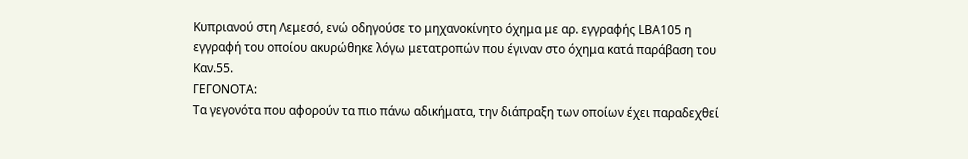Κυπριανού στη Λεμεσό, ενώ οδηγούσε το μηχανοκίνητο όχημα με αρ. εγγραφής LBA105 η εγγραφή του οποίου ακυρώθηκε λόγω μετατροπών που έγιναν στο όχημα κατά παράβαση του Καν.55.
ΓΕΓΟΝΟΤΑ:
Τα γεγονότα που αφορούν τα πιο πάνω αδικήματα, την διάπραξη των οποίων έχει παραδεχθεί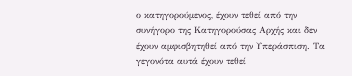ο κατηγορούμενος, έχουν τεθεί από την συνήγορο της Κατηγορούσας Αρχής και δεν έχουν αμφισβητηθεί από την Υπεράσπιση. Τα γεγονότα αυτά έχουν τεθεί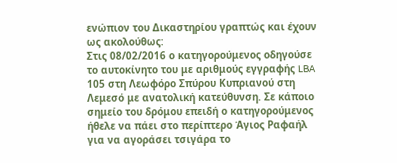ενώπιον του Δικαστηρίου γραπτώς και έχουν ως ακολούθως:
Στις 08/02/2016 ο κατηγορούμενος οδηγούσε το αυτοκίνητο του με αριθμούς εγγραφής LBA 105 στη Λεωφόρο Σπύρου Κυπριανού στη Λεμεσό με ανατολική κατεύθυνση. Σε κάποιο σημείο του δρόμου επειδή ο κατηγορούμενος ήθελε να πάει στο περίπτερο Άγιος Ραφαήλ για να αγοράσει τσιγάρα το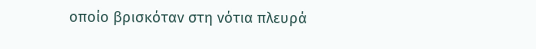οποίο βρισκόταν στη νότια πλευρά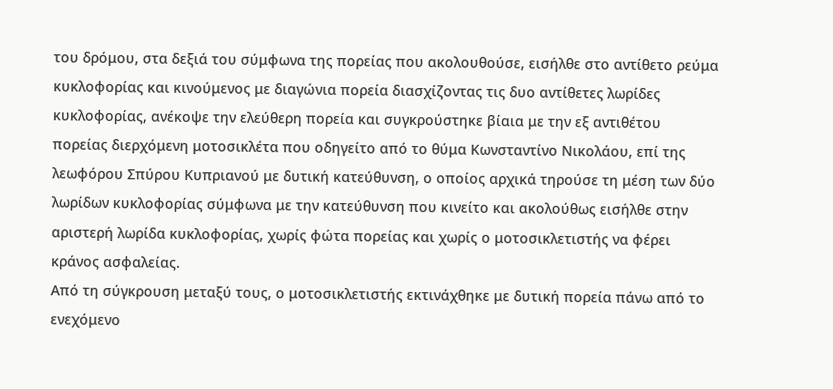του δρόμου, στα δεξιά του σύμφωνα της πορείας που ακολουθούσε, εισήλθε στο αντίθετο ρεύμα κυκλοφορίας και κινούμενος με διαγώνια πορεία διασχίζοντας τις δυο αντίθετες λωρίδες κυκλοφορίας, ανέκοψε την ελεύθερη πορεία και συγκρούστηκε βίαια με την εξ αντιθέτου πορείας διερχόμενη μοτοσικλέτα που οδηγείτο από το θύμα Κωνσταντίνο Νικολάου, επί της λεωφόρου Σπύρου Κυπριανού με δυτική κατεύθυνση, ο οποίος αρχικά τηρούσε τη μέση των δύο λωρίδων κυκλοφορίας σύμφωνα με την κατεύθυνση που κινείτο και ακολούθως εισήλθε στην αριστερή λωρίδα κυκλοφορίας, χωρίς φώτα πορείας και χωρίς ο μοτοσικλετιστής να φέρει κράνος ασφαλείας.
Από τη σύγκρουση μεταξύ τους, ο μοτοσικλετιστής εκτινάχθηκε με δυτική πορεία πάνω από το ενεχόμενο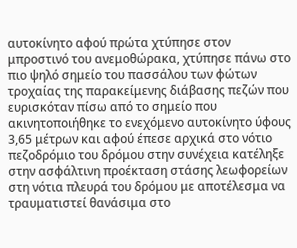αυτοκίνητο αφού πρώτα χτύπησε στον μπροστινό του ανεμοθώρακα, χτύπησε πάνω στο πιο ψηλό σημείο του πασσάλου των φώτων τροχαίας της παρακείμενης διάβασης πεζών που ευρισκόταν πίσω από το σημείο που ακινητοποιήθηκε το ενεχόμενο αυτοκίνητο ύφους 3,65 μέτρων και αφού έπεσε αρχικά στο νότιο πεζοδρόμιο του δρόμου στην συνέχεια κατέληξε στην ασφάλτινη προέκταση στάσης λεωφορείων στη νότια πλευρά του δρόμου με αποτέλεσμα να τραυματιστεί θανάσιμα στο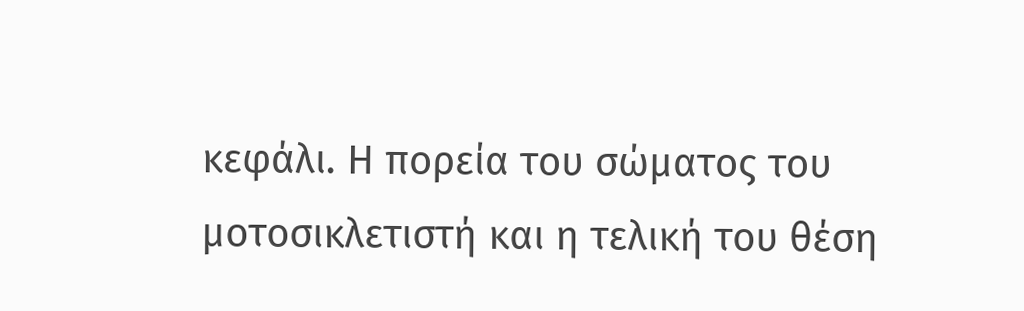κεφάλι. Η πορεία του σώματος του μοτοσικλετιστή και η τελική του θέση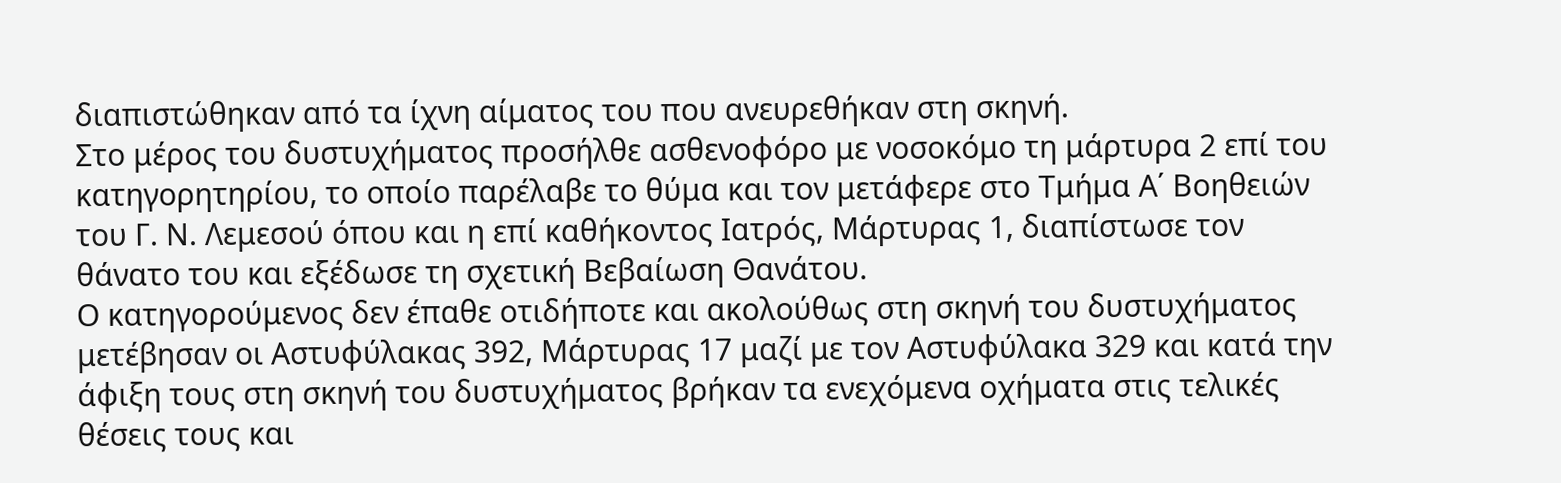διαπιστώθηκαν από τα ίχνη αίματος του που ανευρεθήκαν στη σκηνή.
Στο μέρος του δυστυχήματος προσήλθε ασθενοφόρο με νοσοκόμο τη μάρτυρα 2 επί του κατηγορητηρίου, το οποίο παρέλαβε το θύμα και τον μετάφερε στο Τμήμα Α΄ Βοηθειών του Γ. Ν. Λεμεσού όπου και η επί καθήκοντος Ιατρός, Μάρτυρας 1, διαπίστωσε τον θάνατο του και εξέδωσε τη σχετική Βεβαίωση Θανάτου.
Ο κατηγορούμενος δεν έπαθε οτιδήποτε και ακολούθως στη σκηνή του δυστυχήματος μετέβησαν οι Αστυφύλακας 392, Μάρτυρας 17 μαζί με τον Αστυφύλακα 329 και κατά την άφιξη τους στη σκηνή του δυστυχήματος βρήκαν τα ενεχόμενα οχήματα στις τελικές θέσεις τους και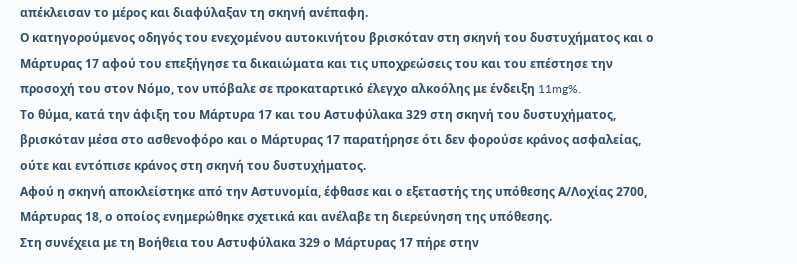απέκλεισαν το μέρος και διαφύλαξαν τη σκηνή ανέπαφη.
Ο κατηγορούμενος οδηγός του ενεχομένου αυτοκινήτου βρισκόταν στη σκηνή του δυστυχήματος και ο Μάρτυρας 17 αφού του επεξήγησε τα δικαιώματα και τις υποχρεώσεις του και του επέστησε την προσοχή του στον Νόμο, τον υπόβαλε σε προκαταρτικό έλεγχο αλκοόλης με ένδειξη 11mg%.
Το θύμα, κατά την άφιξη του Μάρτυρα 17 και του Αστυφύλακα 329 στη σκηνή του δυστυχήματος, βρισκόταν μέσα στο ασθενοφόρο και ο Μάρτυρας 17 παρατήρησε ότι δεν φορούσε κράνος ασφαλείας, ούτε και εντόπισε κράνος στη σκηνή του δυστυχήματος.
Αφού η σκηνή αποκλείστηκε από την Αστυνομία, έφθασε και ο εξεταστής της υπόθεσης Α/Λοχίας 2700, Μάρτυρας 18, ο οποίος ενημερώθηκε σχετικά και ανέλαβε τη διερεύνηση της υπόθεσης.
Στη συνέχεια με τη Βοήθεια του Αστυφύλακα 329 ο Μάρτυρας 17 πήρε στην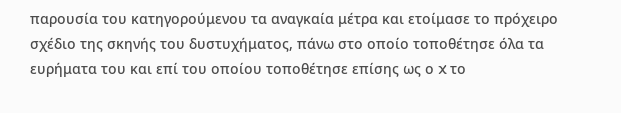παρουσία του κατηγορούμενου τα αναγκαία μέτρα και ετοίμασε το πρόχειρο σχέδιο της σκηνής του δυστυχήματος, πάνω στο οποίο τοποθέτησε όλα τα ευρήματα του και επί του οποίου τοποθέτησε επίσης ως ο X το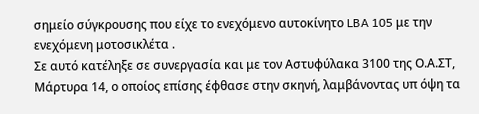σημείο σύγκρουσης που είχε το ενεχόμενο αυτοκίνητο LBA 105 με την ενεχόμενη μοτοσικλέτα .
Σε αυτό κατέληξε σε συνεργασία και με τον Αστυφύλακα 3100 της Ο.Α.ΣΤ, Μάρτυρα 14, ο οποίος επίσης έφθασε στην σκηνή, λαμβάνοντας υπ όψη τα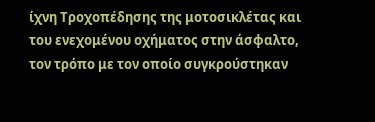ίχνη Τροχοπέδησης της μοτοσικλέτας και του ενεχομένου οχήματος στην άσφαλτο, τον τρόπο με τον οποίο συγκρούστηκαν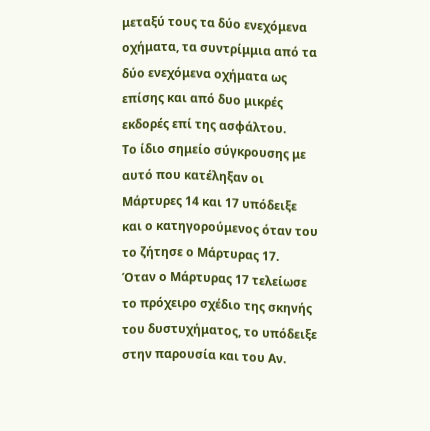μεταξύ τους τα δύο ενεχόμενα οχήματα, τα συντρίμμια από τα δύο ενεχόμενα οχήματα ως επίσης και από δυο μικρές εκδορές επί της ασφάλτου.
Το ίδιο σημείο σύγκρουσης με αυτό που κατέληξαν οι Μάρτυρες 14 και 17 υπόδειξε και ο κατηγορούμενος όταν του το ζήτησε ο Μάρτυρας 17.
Όταν ο Μάρτυρας 17 τελείωσε το πρόχειρο σχέδιο της σκηνής του δυστυχήματος, το υπόδειξε στην παρουσία και του Αν.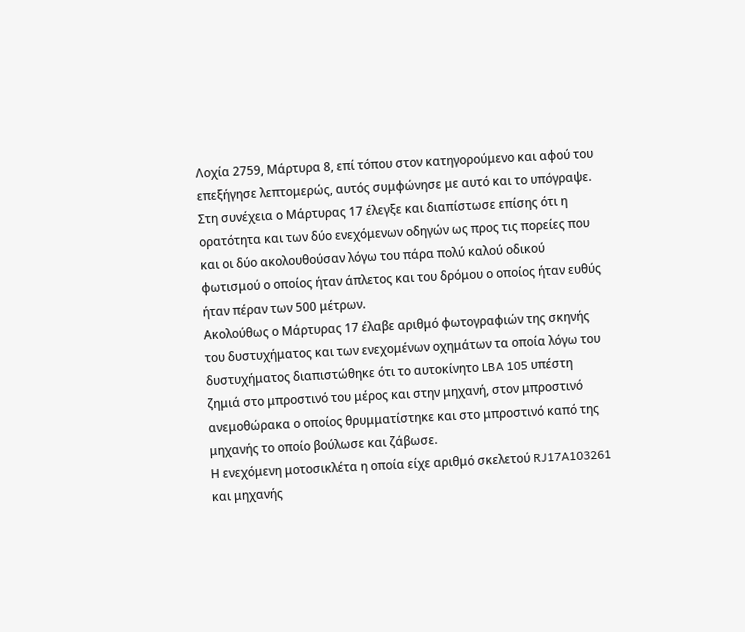Λοχία 2759, Μάρτυρα 8, επί τόπου στον κατηγορούμενο και αφού του επεξήγησε λεπτομερώς, αυτός συμφώνησε με αυτό και το υπόγραψε.
Στη συνέχεια ο Μάρτυρας 17 έλεγξε και διαπίστωσε επίσης ότι η ορατότητα και των δύο ενεχόμενων οδηγών ως προς τις πορείες που και οι δύο ακολουθούσαν λόγω του πάρα πολύ καλού οδικού φωτισμού ο οποίος ήταν άπλετος και του δρόμου ο οποίος ήταν ευθύς ήταν πέραν των 500 μέτρων.
Ακολούθως ο Μάρτυρας 17 έλαβε αριθμό φωτογραφιών της σκηνής του δυστυχήματος και των ενεχομένων οχημάτων τα οποία λόγω του δυστυχήματος διαπιστώθηκε ότι το αυτοκίνητο LBA 105 υπέστη ζημιά στο μπροστινό του μέρος και στην μηχανή, στον μπροστινό ανεμοθώρακα ο οποίος θρυμματίστηκε και στο μπροστινό καπό της μηχανής το οποίο βούλωσε και ζάβωσε.
Η ενεχόμενη μοτοσικλέτα η οποία είχε αριθμό σκελετού RJ17A103261 και μηχανής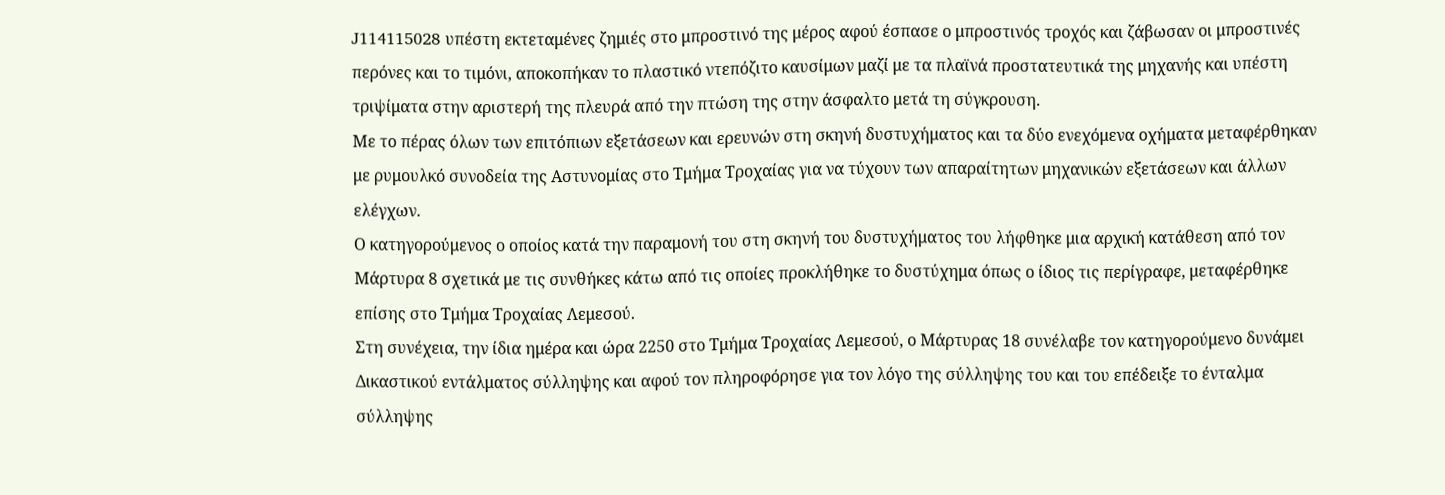J114115028 υπέστη εκτεταμένες ζημιές στο μπροστινό της μέρος αφού έσπασε ο μπροστινός τροχός και ζάβωσαν οι μπροστινές περόνες και το τιμόνι, αποκοπήκαν το πλαστικό ντεπόζιτο καυσίμων μαζί με τα πλαϊνά προστατευτικά της μηχανής και υπέστη τριψίματα στην αριστερή της πλευρά από την πτώση της στην άσφαλτο μετά τη σύγκρουση.
Με το πέρας όλων των επιτόπιων εξετάσεων και ερευνών στη σκηνή δυστυχήματος και τα δύο ενεχόμενα οχήματα μεταφέρθηκαν με ρυμουλκό συνοδεία της Αστυνομίας στο Τμήμα Τροχαίας για να τύχουν των απαραίτητων μηχανικών εξετάσεων και άλλων ελέγχων.
Ο κατηγορούμενος ο οποίος κατά την παραμονή του στη σκηνή του δυστυχήματος του λήφθηκε μια αρχική κατάθεση από τον Μάρτυρα 8 σχετικά με τις συνθήκες κάτω από τις οποίες προκλήθηκε το δυστύχημα όπως ο ίδιος τις περίγραφε, μεταφέρθηκε επίσης στο Τμήμα Τροχαίας Λεμεσού.
Στη συνέχεια, την ίδια ημέρα και ώρα 2250 στο Τμήμα Τροχαίας Λεμεσού, ο Μάρτυρας 18 συνέλαβε τον κατηγορούμενο δυνάμει Δικαστικού εντάλματος σύλληψης και αφού τον πληροφόρησε για τον λόγο της σύλληψης του και του επέδειξε το ένταλμα σύλληψης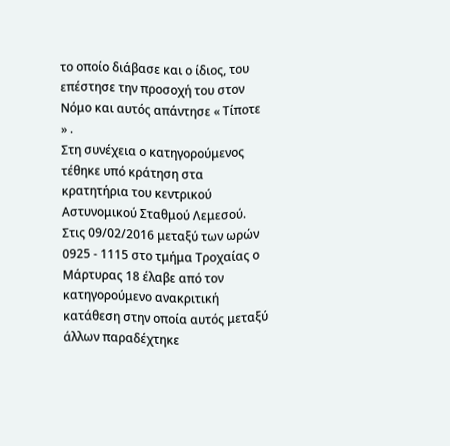το οποίο διάβασε και ο ίδιος, του επέστησε την προσοχή του στον Νόμο και αυτός απάντησε « Τίποτε » .
Στη συνέχεια ο κατηγορούμενος τέθηκε υπό κράτηση στα κρατητήρια του κεντρικού Αστυνομικού Σταθμού Λεμεσού.
Στις 09/02/2016 μεταξύ των ωρών 0925 - 1115 στο τμήμα Τροχαίας ο Μάρτυρας 18 έλαβε από τον κατηγορούμενο ανακριτική κατάθεση στην οποία αυτός μεταξύ άλλων παραδέχτηκε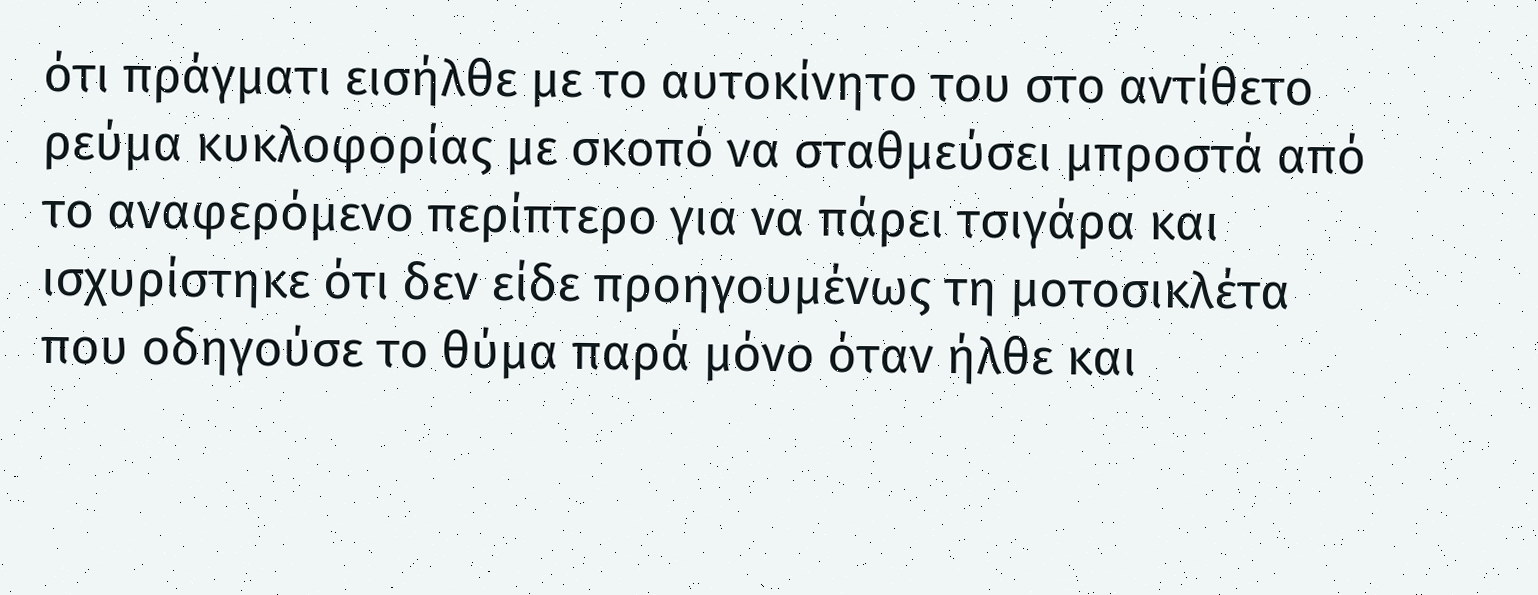ότι πράγματι εισήλθε με το αυτοκίνητο του στο αντίθετο ρεύμα κυκλοφορίας με σκοπό να σταθμεύσει μπροστά από το αναφερόμενο περίπτερο για να πάρει τσιγάρα και ισχυρίστηκε ότι δεν είδε προηγουμένως τη μοτοσικλέτα που οδηγούσε το θύμα παρά μόνο όταν ήλθε και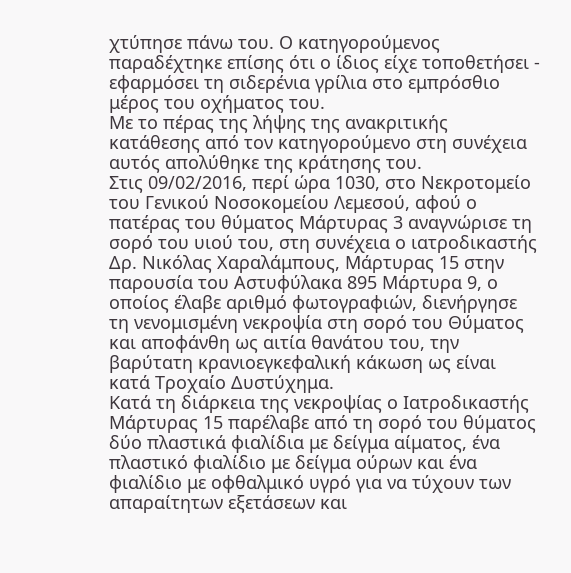χτύπησε πάνω του. Ο κατηγορούμενος παραδέχτηκε επίσης ότι ο ίδιος είχε τοποθετήσει - εφαρμόσει τη σιδερένια γρίλια στο εμπρόσθιο μέρος του οχήματος του.
Με το πέρας της λήψης της ανακριτικής κατάθεσης από τον κατηγορούμενο στη συνέχεια αυτός απολύθηκε της κράτησης του.
Στις 09/02/2016, περί ώρα 1030, στο Νεκροτομείο του Γενικού Νοσοκομείου Λεμεσού, αφού ο πατέρας του θύματος Μάρτυρας 3 αναγνώρισε τη σορό του υιού του, στη συνέχεια ο ιατροδικαστής Δρ. Νικόλας Χαραλάμπους, Μάρτυρας 15 στην παρουσία του Αστυφύλακα 895 Μάρτυρα 9, ο οποίος έλαβε αριθμό φωτογραφιών, διενήργησε τη νενομισμένη νεκροψία στη σορό του Θύματος και αποφάνθη ως αιτία θανάτου του, την βαρύτατη κρανιοεγκεφαλική κάκωση ως είναι κατά Τροχαίο Δυστύχημα.
Κατά τη διάρκεια της νεκροψίας ο Ιατροδικαστής Μάρτυρας 15 παρέλαβε από τη σορό του θύματος δύο πλαστικά φιαλίδια με δείγμα αίματος, ένα πλαστικό φιαλίδιο με δείγμα ούρων και ένα φιαλίδιο με οφθαλμικό υγρό για να τύχουν των απαραίτητων εξετάσεων και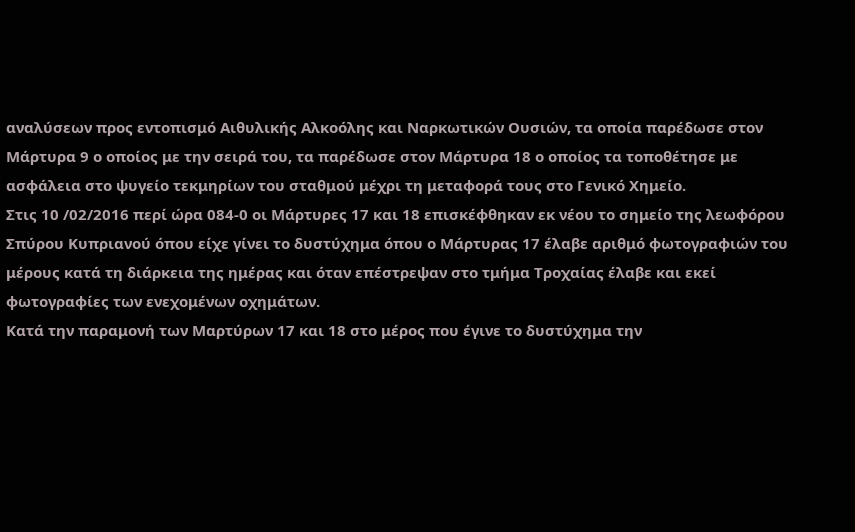αναλύσεων προς εντοπισμό Αιθυλικής Αλκοόλης και Ναρκωτικών Ουσιών, τα οποία παρέδωσε στον Μάρτυρα 9 ο οποίος με την σειρά του, τα παρέδωσε στον Μάρτυρα 18 ο οποίος τα τοποθέτησε με ασφάλεια στο ψυγείο τεκμηρίων του σταθμού μέχρι τη μεταφορά τους στο Γενικό Χημείο.
Στις 10 /02/2016 περί ώρα 084-0 οι Μάρτυρες 17 και 18 επισκέφθηκαν εκ νέου το σημείο της λεωφόρου Σπύρου Κυπριανού όπου είχε γίνει το δυστύχημα όπου ο Μάρτυρας 17 έλαβε αριθμό φωτογραφιών του μέρους κατά τη διάρκεια της ημέρας και όταν επέστρεψαν στο τμήμα Τροχαίας έλαβε και εκεί φωτογραφίες των ενεχομένων οχημάτων.
Κατά την παραμονή των Μαρτύρων 17 και 18 στο μέρος που έγινε το δυστύχημα την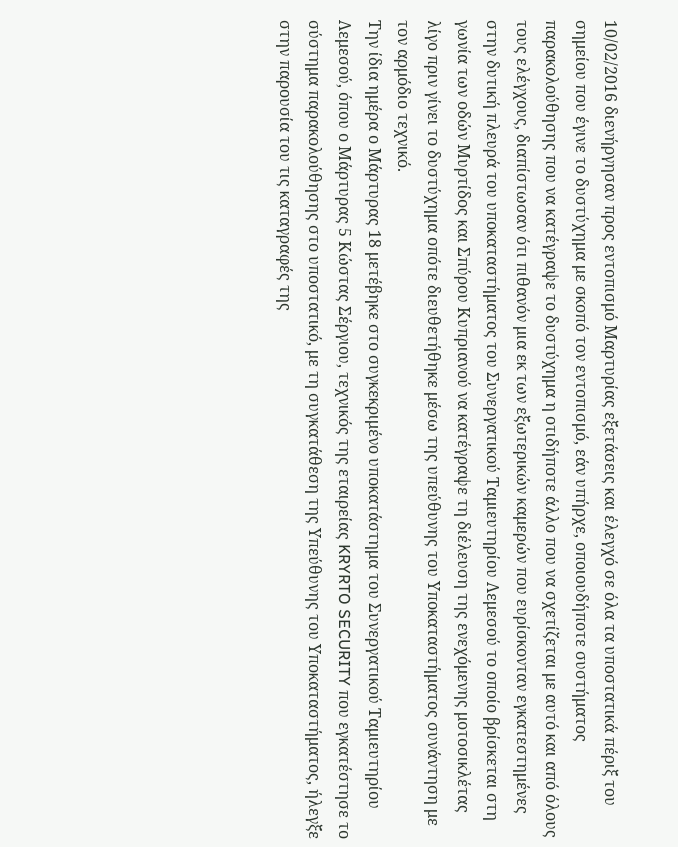10/02/2016 διενήργησαν προς εντοπισμό Μαρτυρίας εξετάσεις και έλεγχό σε όλα τα υποστατικά πέριξ του σημείου που έγινε το δυστύχημα με σκοπό τον εντοπισμό, εάν υπήρχε, οποιουδήποτε συστήματος παρακολούθησης που να κατέγραψε το δυστύχημα η οτιδήποτε άλλο που να σχετίζεται με αυτό και από όλους τους ελέγχους, διαπίστωσαν ότι πιθανόν μια εκ των εξωτερικών καμερών που ευρίσκονταν εγκατεστημένες στην δυτική πλευρά του υποκαταστήματος του Συνεργατικού Ταμιευτηρίου Λεμεσού το οποίο βρίσκεται στη γωνία των οδών Μυρτίδος και Σπύρου Κυπριανού να κατέγραψε τη διέλευση της ενεχόμενης μοτοσικλέτας λίγο πριν γίνει το δυστύχημα οπότε διευθετήθηκε μέσω της υπεύθυνης του Υποκαταστήματος συνάντηση με τον αρμόδιο τεχνικό.
Την ίδια ημέρα ο Μάρτυρας 18 μετέβηκε στο συγκεκριμένο υποκατάστημα του Συνεργατικού Ταμιευτηρίου Λεμεσού, όπου ο Μάρτυρας 5 Κώστας Σέργιου, τεχνικός της εταιρείας KRYRTO SECURITY που εγκατέστησε το σύστημα παρακολούθησης στο υποστατικό, με τη συγκατάθεση της Υπεύθυνης του Υποκαταστήματος, ήλεγξε στην παρουσία του τις καταγραφές της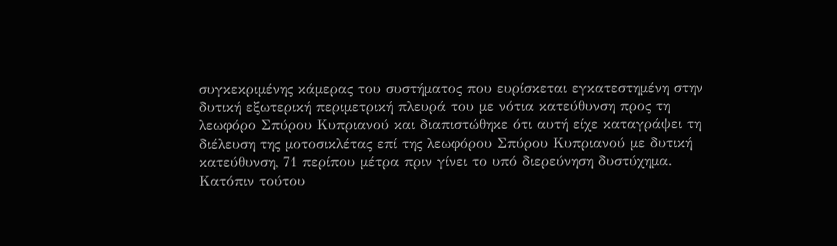συγκεκριμένης κάμερας του συστήματος που ευρίσκεται εγκατεστημένη στην δυτική εξωτερική περιμετρική πλευρά του με νότια κατεύθυνση προς τη λεωφόρο Σπύρου Κυπριανού και διαπιστώθηκε ότι αυτή είχε καταγράψει τη διέλευση της μοτοσικλέτας επί της λεωφόρου Σπύρου Κυπριανού με δυτική κατεύθυνση, 71 περίπου μέτρα πριν γίνει το υπό διερεύνηση δυστύχημα.
Κατόπιν τούτου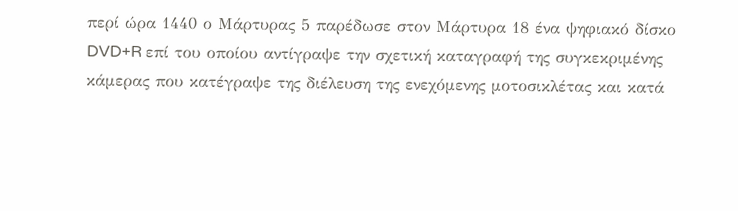περί ώρα 1440 ο Μάρτυρας 5 παρέδωσε στον Μάρτυρα 18 ένα ψηφιακό δίσκο DVD+R επί του οποίου αντίγραψε την σχετική καταγραφή της συγκεκριμένης κάμερας που κατέγραψε της διέλευση της ενεχόμενης μοτοσικλέτας και κατά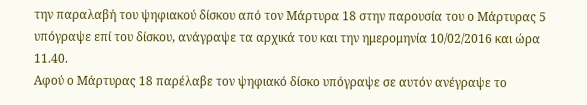την παραλαβή του ψηφιακού δίσκου από τον Μάρτυρα 18 στην παρουσία του ο Μάρτυρας 5 υπόγραψε επί του δίσκου, ανάγραψε τα αρχικά του και την ημερομηνία 10/02/2016 και ώρα 11.40.
Αφού ο Μάρτυρας 18 παρέλαβε τον ψηφιακό δίσκο υπόγραψε σε αυτόν ανέγραψε το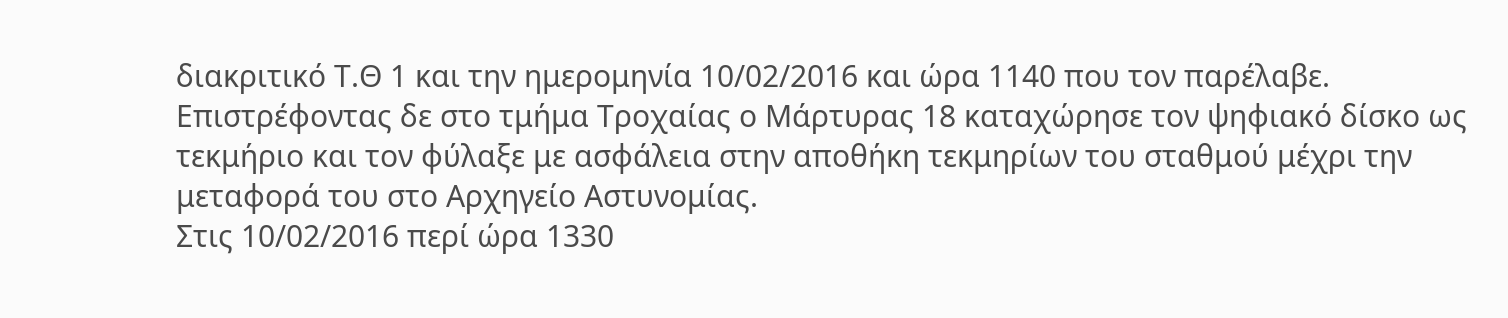διακριτικό Τ.Θ 1 και την ημερομηνία 10/02/2016 και ώρα 1140 που τον παρέλαβε. Επιστρέφοντας δε στο τμήμα Τροχαίας ο Μάρτυρας 18 καταχώρησε τον ψηφιακό δίσκο ως τεκμήριο και τον φύλαξε με ασφάλεια στην αποθήκη τεκμηρίων του σταθμού μέχρι την μεταφορά του στο Αρχηγείο Αστυνομίας.
Στις 10/02/2016 περί ώρα 1330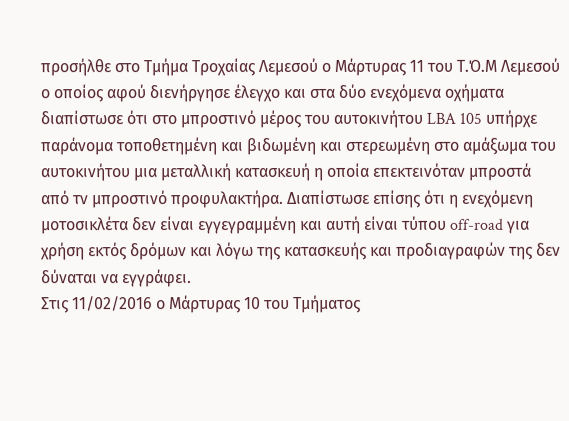προσήλθε στο Τμήμα Τροχαίας Λεμεσού ο Μάρτυρας 11 του Τ.Ό.Μ Λεμεσού ο οποίος αφού διενήργησε έλεγχο και στα δύο ενεχόμενα οχήματα διαπίστωσε ότι στο μπροστινό μέρος του αυτοκινήτου LBA 105 υπήρχε παράνομα τοποθετημένη και βιδωμένη και στερεωμένη στο αμάξωμα του αυτοκινήτου μια μεταλλική κατασκευή η οποία επεκτεινόταν μπροστά από τν μπροστινό προφυλακτήρα. Διαπίστωσε επίσης ότι η ενεχόμενη μοτοσικλέτα δεν είναι εγγεγραμμένη και αυτή είναι τύπου off-road για χρήση εκτός δρόμων και λόγω της κατασκευής και προδιαγραφών της δεν δύναται να εγγράφει.
Στις 11/02/2016 ο Μάρτυρας 10 του Τμήματος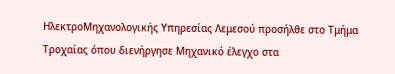ΗλεκτροΜηχανολογικής Υπηρεσίας Λεμεσού προσήλθε στο Τμήμα Τροχαίας όπου διενήργησε Μηχανικό έλεγχο στα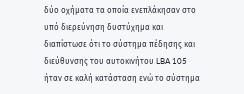δύο οχήματα τα οποία ενεπλάκησαν στο υπό διερεύνηση δυστύχημα και διαπίστωσε ότι το σύστημα πέδησης και διεύθυνσης του αυτοκινήτου LBA 105 ήταν σε καλή κατάσταση ενώ το σύστημα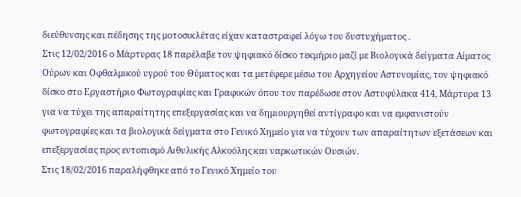διεύθυνσης και πέδησης της μοτοσικλέτας είχαν καταστραφεί λόγω του δυστυχήματος .
Στις 12/02/2016 ο Μάρτυρας 18 παρέλαβε τον ψηφιακό δίσκο τεκμήριο μαζί με Βιολογικά δείγματα Αίματος Ούρων και Οφθαλμικού υγρού του Θύματος και τα μετέφερε μέσω του Αρχηγείου Αστυνομίας, τον ψηφιακό δίσκο στο Εργαστήριο Φωτογραφίας και Γραφικών όπου τον παρέδωσε στον Αστυφύλακα 414, Μάρτυρα 13 για να τύχει της απαραίτητης επεξεργασίας και να δημιουργηθεί αντίγραφο και να εμφανιστούν φωτογραφίες και τα βιολογικά δείγματα στο Γενικό Χημείο για να τύχουν των απαραίτητων εξετάσεων και επεξεργασίας προς εντοπισμό Αιθυλικής Αλκοόλης και ναρκωτικών Ουσιών.
Στις 18/02/2016 παραλήφθηκε από το Γενικό Χημείο του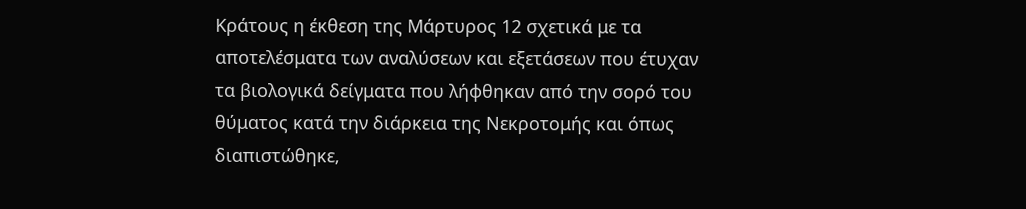Κράτους η έκθεση της Μάρτυρος 12 σχετικά με τα αποτελέσματα των αναλύσεων και εξετάσεων που έτυχαν τα βιολογικά δείγματα που λήφθηκαν από την σορό του θύματος κατά την διάρκεια της Νεκροτομής και όπως διαπιστώθηκε,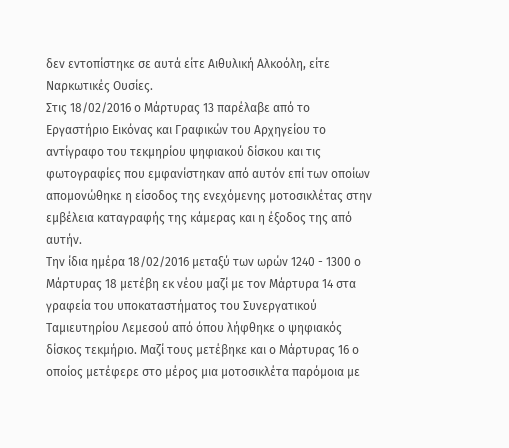δεν εντοπίστηκε σε αυτά είτε Αιθυλική Αλκοόλη, είτε Ναρκωτικές Ουσίες.
Στις 18/02/2016 ο Μάρτυρας 13 παρέλαβε από το Εργαστήριο Εικόνας και Γραφικών του Αρχηγείου το αντίγραφο του τεκμηρίου ψηφιακού δίσκου και τις φωτογραφίες που εμφανίστηκαν από αυτόν επί των οποίων απομονώθηκε η είσοδος της ενεχόμενης μοτοσικλέτας στην εμβέλεια καταγραφής της κάμερας και η έξοδος της από αυτήν.
Την ίδια ημέρα 18/02/2016 μεταξύ των ωρών 1240 - 1300 ο Μάρτυρας 18 μετέβη εκ νέου μαζί με τον Μάρτυρα 14 στα γραφεία του υποκαταστήματος του Συνεργατικού Ταμιευτηρίου Λεμεσού από όπου λήφθηκε ο ψηφιακός δίσκος τεκμήριο. Μαζί τους μετέβηκε και ο Μάρτυρας 16 ο οποίος μετέφερε στο μέρος μια μοτοσικλέτα παρόμοια με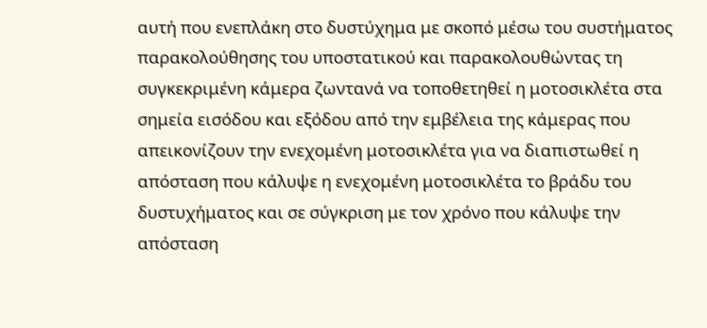αυτή που ενεπλάκη στο δυστύχημα με σκοπό μέσω του συστήματος παρακολούθησης του υποστατικού και παρακολουθώντας τη συγκεκριμένη κάμερα ζωντανά να τοποθετηθεί η μοτοσικλέτα στα σημεία εισόδου και εξόδου από την εμβέλεια της κάμερας που απεικονίζουν την ενεχομένη μοτοσικλέτα για να διαπιστωθεί η απόσταση που κάλυψε η ενεχομένη μοτοσικλέτα το βράδυ του δυστυχήματος και σε σύγκριση με τον χρόνο που κάλυψε την απόσταση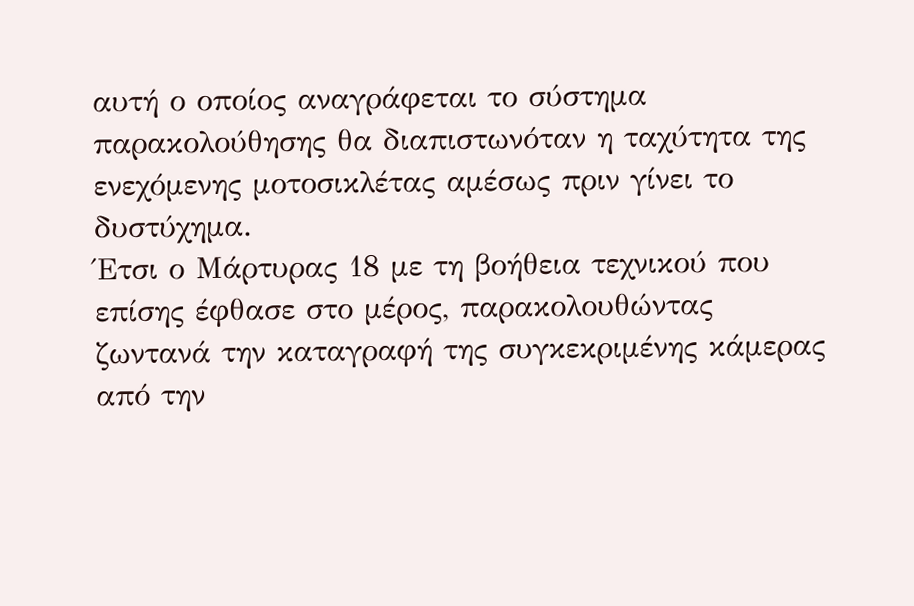αυτή ο οποίος αναγράφεται το σύστημα παρακολούθησης θα διαπιστωνόταν η ταχύτητα της ενεχόμενης μοτοσικλέτας αμέσως πριν γίνει το δυστύχημα.
Έτσι ο Μάρτυρας 18 με τη βοήθεια τεχνικού που επίσης έφθασε στο μέρος, παρακολουθώντας ζωντανά την καταγραφή της συγκεκριμένης κάμερας από την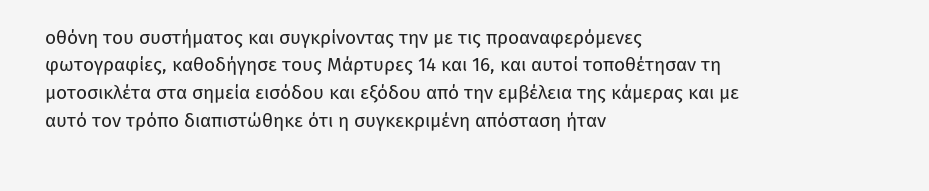οθόνη του συστήματος και συγκρίνοντας την με τις προαναφερόμενες φωτογραφίες, καθοδήγησε τους Μάρτυρες 14 και 16, και αυτοί τοποθέτησαν τη μοτοσικλέτα στα σημεία εισόδου και εξόδου από την εμβέλεια της κάμερας και με αυτό τον τρόπο διαπιστώθηκε ότι η συγκεκριμένη απόσταση ήταν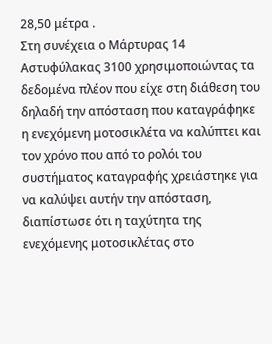28,50 μέτρα .
Στη συνέχεια ο Μάρτυρας 14 Αστυφύλακας 3100 χρησιμοποιώντας τα δεδομένα πλέον που είχε στη διάθεση του δηλαδή την απόσταση που καταγράφηκε η ενεχόμενη μοτοσικλέτα να καλύπτει και τον χρόνο που από το ρολόι του συστήματος καταγραφής χρειάστηκε για να καλύψει αυτήν την απόσταση, διαπίστωσε ότι η ταχύτητα της ενεχόμενης μοτοσικλέτας στο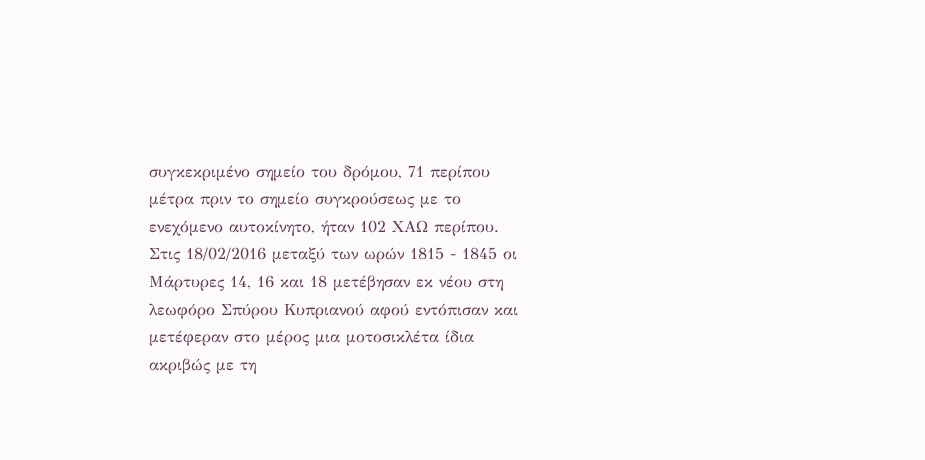συγκεκριμένο σημείο του δρόμου, 71 περίπου μέτρα πριν το σημείο συγκρούσεως με το ενεχόμενο αυτοκίνητο, ήταν 102 ΧΑΩ περίπου.
Στις 18/02/2016 μεταξύ των ωρών 1815 - 1845 οι Μάρτυρες 14, 16 και 18 μετέβησαν εκ νέου στη λεωφόρο Σπύρου Κυπριανού αφού εντόπισαν και μετέφεραν στο μέρος μια μοτοσικλέτα ίδια ακριβώς με τη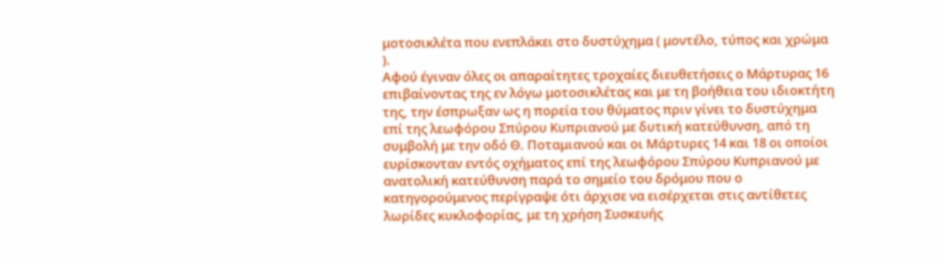μοτοσικλέτα που ενεπλάκει στο δυστύχημα ( μοντέλο, τύπος και χρώμα ).
Αφού έγιναν όλες οι απαραίτητες τροχαίες διευθετήσεις ο Μάρτυρας 16 επιβαίνοντας της εν λόγω μοτοσικλέτας και με τη βοήθεια του ιδιοκτήτη της, την έσπρωξαν ως η πορεία του θύματος πριν γίνει το δυστύχημα επί της λεωφόρου Σπύρου Κυπριανού με δυτική κατεύθυνση, από τη συμβολή με την οδό Θ. Ποταμιανού και οι Μάρτυρες 14 και 18 οι οποίοι ευρίσκονταν εντός οχήματος επί της λεωφόρου Σπύρου Κυπριανού με ανατολική κατεύθυνση παρά το σημείο του δρόμου που ο κατηγορούμενος περίγραψε ότι άρχισε να εισέρχεται στις αντίθετες λωρίδες κυκλοφορίας, με τη χρήση Συσκευής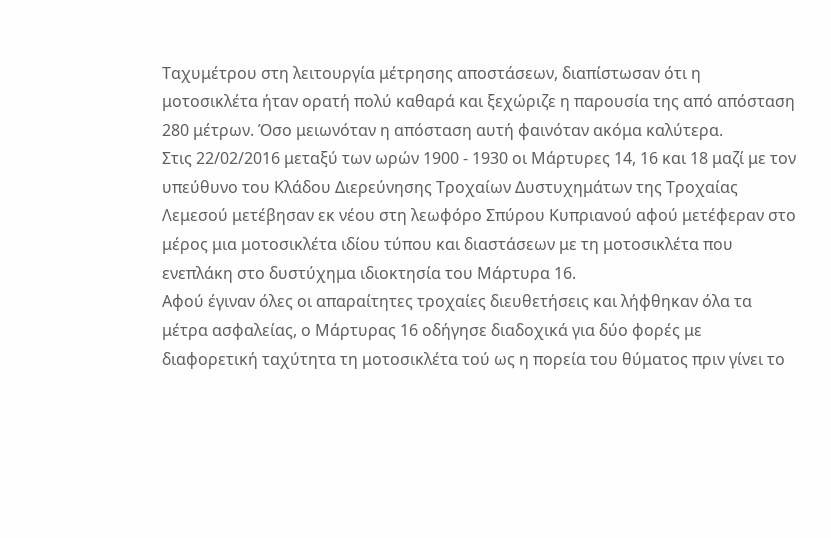Ταχυμέτρου στη λειτουργία μέτρησης αποστάσεων, διαπίστωσαν ότι η μοτοσικλέτα ήταν ορατή πολύ καθαρά και ξεχώριζε η παρουσία της από απόσταση 280 μέτρων. Όσο μειωνόταν η απόσταση αυτή φαινόταν ακόμα καλύτερα.
Στις 22/02/2016 μεταξύ των ωρών 1900 - 1930 οι Μάρτυρες 14, 16 και 18 μαζί με τον υπεύθυνο του Κλάδου Διερεύνησης Τροχαίων Δυστυχημάτων της Τροχαίας Λεμεσού μετέβησαν εκ νέου στη λεωφόρο Σπύρου Κυπριανού αφού μετέφεραν στο μέρος μια μοτοσικλέτα ιδίου τύπου και διαστάσεων με τη μοτοσικλέτα που ενεπλάκη στο δυστύχημα ιδιοκτησία του Μάρτυρα 16.
Αφού έγιναν όλες οι απαραίτητες τροχαίες διευθετήσεις και λήφθηκαν όλα τα μέτρα ασφαλείας, ο Μάρτυρας 16 οδήγησε διαδοχικά για δύο φορές με διαφορετική ταχύτητα τη μοτοσικλέτα τού ως η πορεία του θύματος πριν γίνει το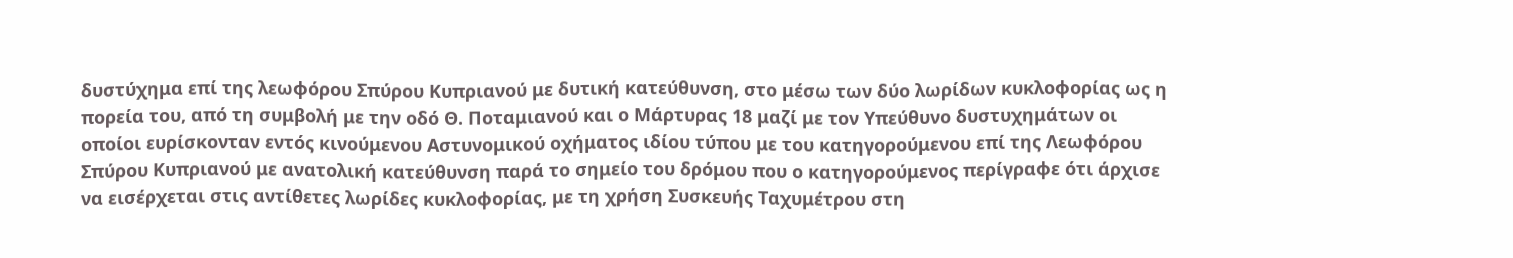δυστύχημα επί της λεωφόρου Σπύρου Κυπριανού με δυτική κατεύθυνση, στο μέσω των δύο λωρίδων κυκλοφορίας ως η πορεία του, από τη συμβολή με την οδό Θ. Ποταμιανού και ο Μάρτυρας 18 μαζί με τον Υπεύθυνο δυστυχημάτων οι οποίοι ευρίσκονταν εντός κινούμενου Αστυνομικού οχήματος ιδίου τύπου με του κατηγορούμενου επί της Λεωφόρου Σπύρου Κυπριανού με ανατολική κατεύθυνση παρά το σημείο του δρόμου που ο κατηγορούμενος περίγραφε ότι άρχισε να εισέρχεται στις αντίθετες λωρίδες κυκλοφορίας, με τη χρήση Συσκευής Ταχυμέτρου στη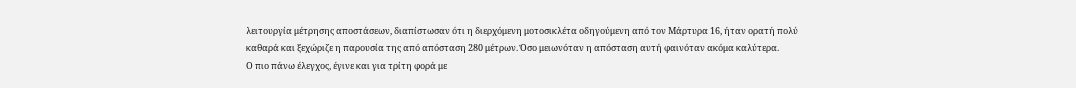λειτουργία μέτρησης αποστάσεων, διαπίστωσαν ότι η διερχόμενη μοτοσικλέτα οδηγούμενη από τον Μάρτυρα 16, ήταν ορατή πολύ καθαρά και ξεχώριζε η παρουσία της από απόσταση 280 μέτρων. Όσο μειωνόταν η απόσταση αυτή φαινόταν ακόμα καλύτερα.
Ο πιο πάνω έλεγχος, έγινε και για τρίτη φορά με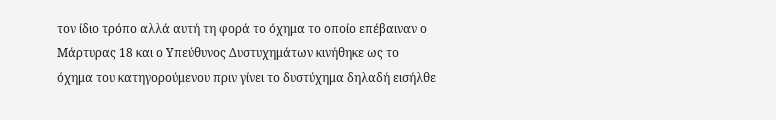τον ίδιο τρόπο αλλά αυτή τη φορά το όχημα το οποίο επέβαιναν ο Μάρτυρας 18 και ο Υπεύθυνος Δυστυχημάτων κινήθηκε ως το όχημα του κατηγορούμενου πριν γίνει το δυστύχημα δηλαδή εισήλθε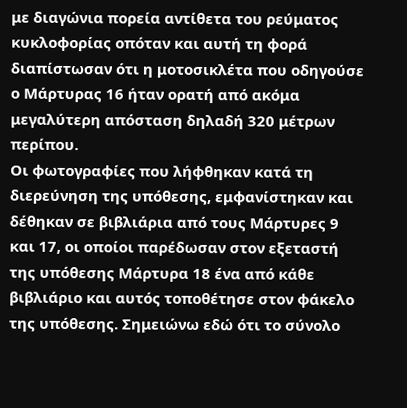με διαγώνια πορεία αντίθετα του ρεύματος κυκλοφορίας οπόταν και αυτή τη φορά διαπίστωσαν ότι η μοτοσικλέτα που οδηγούσε ο Μάρτυρας 16 ήταν ορατή από ακόμα μεγαλύτερη απόσταση δηλαδή 320 μέτρων περίπου.
Οι φωτογραφίες που λήφθηκαν κατά τη διερεύνηση της υπόθεσης, εμφανίστηκαν και δέθηκαν σε βιβλιάρια από τους Μάρτυρες 9 και 17, οι οποίοι παρέδωσαν στον εξεταστή της υπόθεσης Μάρτυρα 18 ένα από κάθε βιβλιάριο και αυτός τοποθέτησε στον φάκελο της υπόθεσης. Σημειώνω εδώ ότι το σύνολο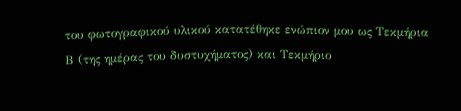του φωτογραφικού υλικού κατατέθηκε ενώπιον μου ως Τεκμήρια Β (της ημέρας του δυστυχήματος) και Τεκμήριο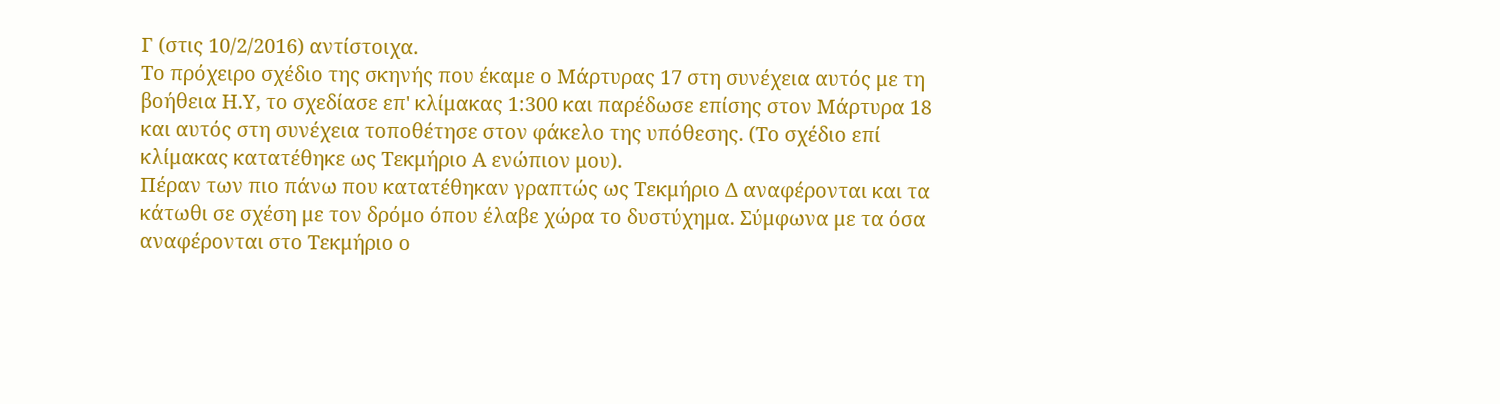Γ (στις 10/2/2016) αντίστοιχα.
Το πρόχειρο σχέδιο της σκηνής που έκαμε ο Μάρτυρας 17 στη συνέχεια αυτός με τη βοήθεια Η.Υ, το σχεδίασε επ' κλίμακας 1:300 και παρέδωσε επίσης στον Μάρτυρα 18 και αυτός στη συνέχεια τοποθέτησε στον φάκελο της υπόθεσης. (Το σχέδιο επί κλίμακας κατατέθηκε ως Τεκμήριο Α ενώπιον μου).
Πέραν των πιο πάνω που κατατέθηκαν γραπτώς ως Τεκμήριο Δ αναφέρονται και τα κάτωθι σε σχέση με τον δρόμο όπου έλαβε χώρα το δυστύχημα. Σύμφωνα με τα όσα αναφέρονται στο Τεκμήριο ο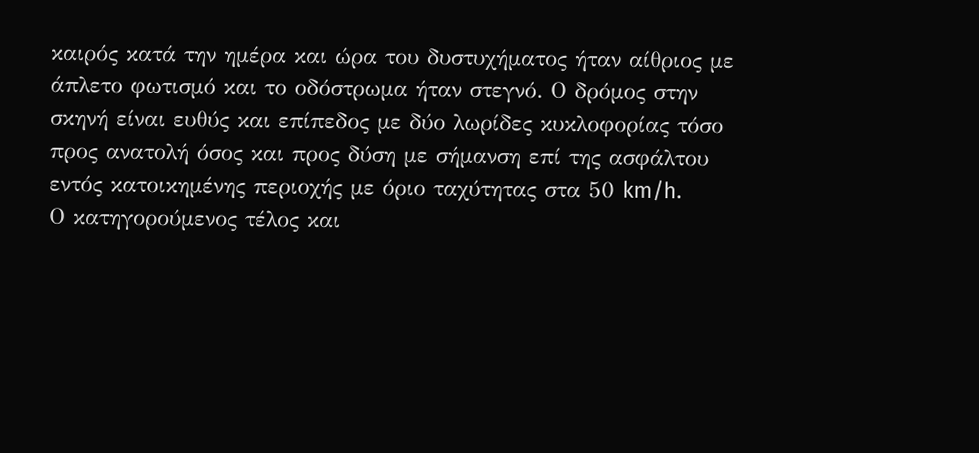καιρός κατά την ημέρα και ώρα του δυστυχήματος ήταν αίθριος με άπλετο φωτισμό και το οδόστρωμα ήταν στεγνό. Ο δρόμος στην σκηνή είναι ευθύς και επίπεδος με δύο λωρίδες κυκλοφορίας τόσο προς ανατολή όσος και προς δύση με σήμανση επί της ασφάλτου εντός κατοικημένης περιοχής με όριο ταχύτητας στα 50 km/h.
Ο κατηγορούμενος τέλος και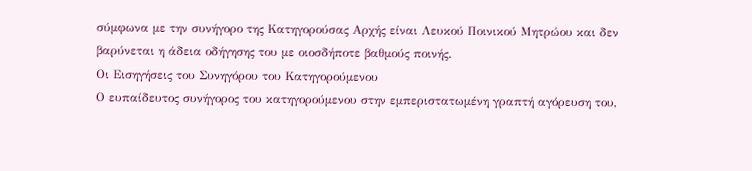σύμφωνα με την συνήγορο της Κατηγορούσας Αρχής είναι Λευκού Ποινικού Μητρώου και δεν βαρύνεται η άδεια οδήγησης του με οιοσδήποτε βαθμούς ποινής.
Οι Εισηγήσεις του Συνηγόρου του Κατηγορούμενου
Ο ευπαίδευτος συνήγορος του κατηγορούμενου στην εμπεριστατωμένη γραπτή αγόρευση του,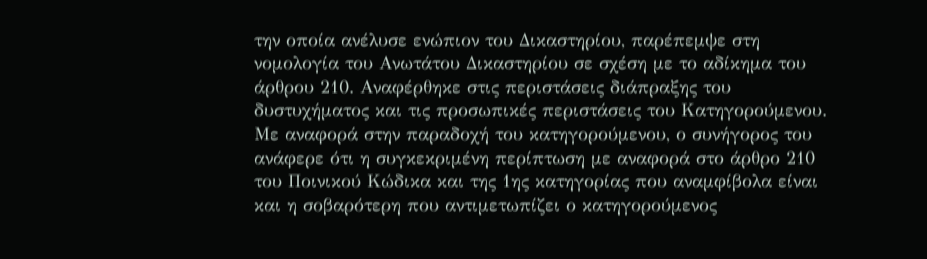την οποία ανέλυσε ενώπιον του Δικαστηρίου, παρέπεμψε στη νομολογία του Ανωτάτου Δικαστηρίου σε σχέση με το αδίκημα του άρθρου 210. Αναφέρθηκε στις περιστάσεις διάπραξης του δυστυχήματος και τις προσωπικές περιστάσεις του Κατηγορούμενου.
Με αναφορά στην παραδοχή του κατηγορούμενου, ο συνήγορος του ανάφερε ότι η συγκεκριμένη περίπτωση με αναφορά στο άρθρο 210 του Ποινικού Κώδικα και της 1ης κατηγορίας που αναμφίβολα είναι και η σοβαρότερη που αντιμετωπίζει ο κατηγορούμενος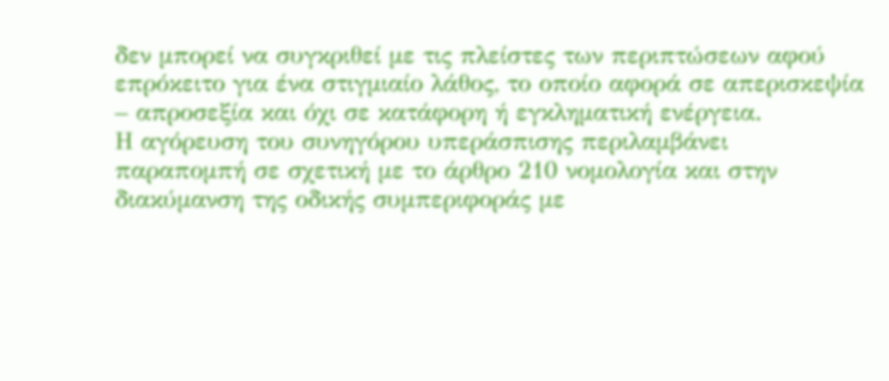δεν μπορεί να συγκριθεί με τις πλείστες των περιπτώσεων αφού επρόκειτο για ένα στιγμιαίο λάθος, το οποίο αφορά σε απερισκεψία – απροσεξία και όχι σε κατάφορη ή εγκληματική ενέργεια.
Η αγόρευση του συνηγόρου υπεράσπισης περιλαμβάνει παραπομπή σε σχετική με το άρθρο 210 νομολογία και στην διακύμανση της οδικής συμπεριφοράς με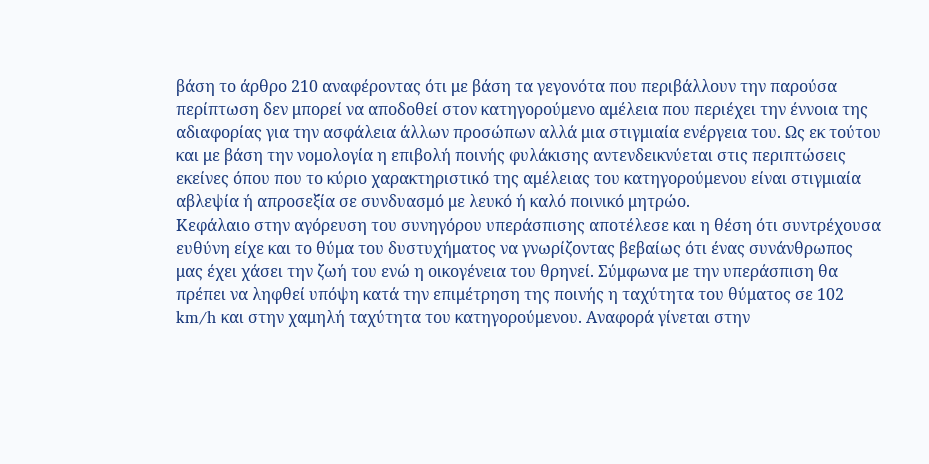βάση το άρθρο 210 αναφέροντας ότι με βάση τα γεγονότα που περιβάλλουν την παρούσα περίπτωση δεν μπορεί να αποδοθεί στον κατηγορούμενο αμέλεια που περιέχει την έννοια της αδιαφορίας για την ασφάλεια άλλων προσώπων αλλά μια στιγμιαία ενέργεια του. Ως εκ τούτου και με βάση την νομολογία η επιβολή ποινής φυλάκισης αντενδεικνύεται στις περιπτώσεις εκείνες όπου που το κύριο χαρακτηριστικό της αμέλειας του κατηγορούμενου είναι στιγμιαία αβλεψία ή απροσεξία σε συνδυασμό με λευκό ή καλό ποινικό μητρώο.
Κεφάλαιο στην αγόρευση του συνηγόρου υπεράσπισης αποτέλεσε και η θέση ότι συντρέχουσα ευθύνη είχε και το θύμα του δυστυχήματος να γνωρίζοντας βεβαίως ότι ένας συνάνθρωπος μας έχει χάσει την ζωή του ενώ η οικογένεια του θρηνεί. Σύμφωνα με την υπεράσπιση θα πρέπει να ληφθεί υπόψη κατά την επιμέτρηση της ποινής η ταχύτητα του θύματος σε 102 km/h και στην χαμηλή ταχύτητα του κατηγορούμενου. Αναφορά γίνεται στην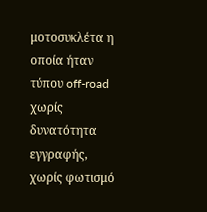μοτοσυκλέτα η οποία ήταν τύπου off-road χωρίς δυνατότητα εγγραφής, χωρίς φωτισμό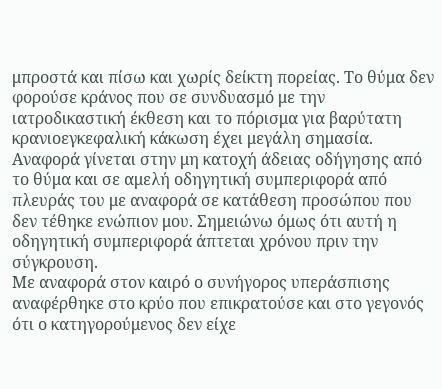μπροστά και πίσω και χωρίς δείκτη πορείας. Το θύμα δεν φορούσε κράνος που σε συνδυασμό με την ιατροδικαστική έκθεση και το πόρισμα για βαρύτατη κρανιοεγκεφαλική κάκωση έχει μεγάλη σημασία. Αναφορά γίνεται στην μη κατοχή άδειας οδήγησης από το θύμα και σε αμελή οδηγητική συμπεριφορά από πλευράς του με αναφορά σε κατάθεση προσώπου που δεν τέθηκε ενώπιον μου. Σημειώνω όμως ότι αυτή η οδηγητική συμπεριφορά άπτεται χρόνου πριν την σύγκρουση.
Με αναφορά στον καιρό ο συνήγορος υπεράσπισης αναφέρθηκε στο κρύο που επικρατούσε και στο γεγονός ότι ο κατηγορούμενος δεν είχε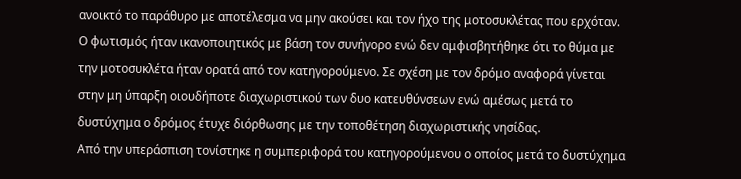ανοικτό το παράθυρο με αποτέλεσμα να μην ακούσει και τον ήχο της μοτοσυκλέτας που ερχόταν. Ο φωτισμός ήταν ικανοποιητικός με βάση τον συνήγορο ενώ δεν αμφισβητήθηκε ότι το θύμα με την μοτοσυκλέτα ήταν ορατά από τον κατηγορούμενο. Σε σχέση με τον δρόμο αναφορά γίνεται στην μη ύπαρξη οιουδήποτε διαχωριστικού των δυο κατευθύνσεων ενώ αμέσως μετά το δυστύχημα ο δρόμος έτυχε διόρθωσης με την τοποθέτηση διαχωριστικής νησίδας.
Από την υπεράσπιση τονίστηκε η συμπεριφορά του κατηγορούμενου ο οποίος μετά το δυστύχημα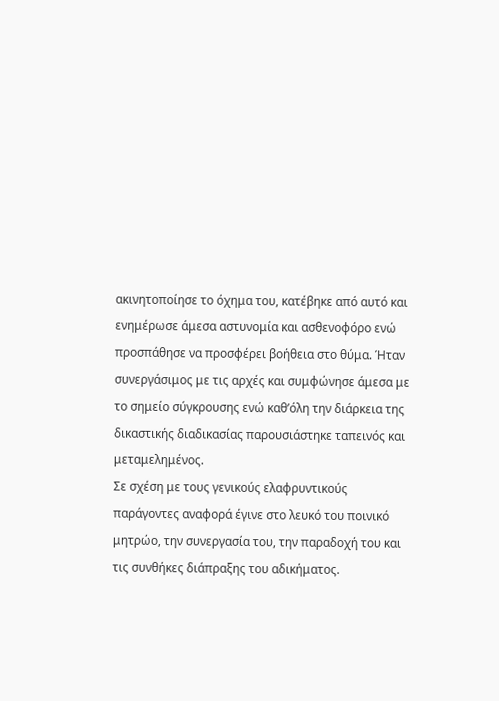ακινητοποίησε το όχημα του, κατέβηκε από αυτό και ενημέρωσε άμεσα αστυνομία και ασθενοφόρο ενώ προσπάθησε να προσφέρει βοήθεια στο θύμα. Ήταν συνεργάσιμος με τις αρχές και συμφώνησε άμεσα με το σημείο σύγκρουσης ενώ καθ’όλη την διάρκεια της δικαστικής διαδικασίας παρουσιάστηκε ταπεινός και μεταμελημένος.
Σε σχέση με τους γενικούς ελαφρυντικούς παράγοντες αναφορά έγινε στο λευκό του ποινικό μητρώο, την συνεργασία του, την παραδοχή του και τις συνθήκες διάπραξης του αδικήματος.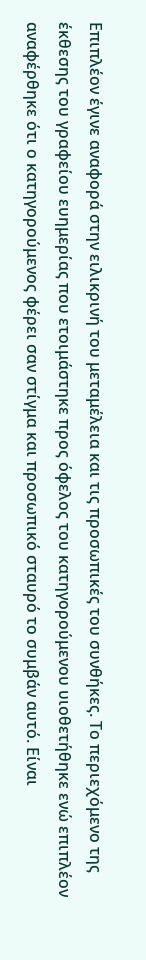Επιπλέον έγινε αναφορά στην ειλικρινή του μεταμέλεια και τις προσωπικές του συνθήκες. Το περιεχόμενο της έκθεσης του γραφείου ευημερίας που ετοιμάστηκε προς όφελος του κατηγορούμενου υιοθετήθηκε ενώ επιπλέον αναφέρθηκε ότι ο κατηγορούμενος φέρει σαν στίγμα και προσωπικό σταυρό το συμβάν αυτό. Είναι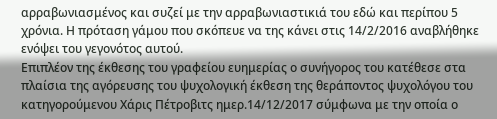αρραβωνιασμένος και συζεί με την αρραβωνιαστικιά του εδώ και περίπου 5 χρόνια. Η πρόταση γάμου που σκόπευε να της κάνει στις 14/2/2016 αναβλήθηκε ενόψει του γεγονότος αυτού.
Επιπλέον της έκθεσης του γραφείου ευημερίας ο συνήγορος του κατέθεσε στα πλαίσια της αγόρευσης του ψυχολογική έκθεση της θεράποντος ψυχολόγου του κατηγορούμενου Χάρις Πέτροβιτς ημερ.14/12/2017 σύμφωνα με την οποία ο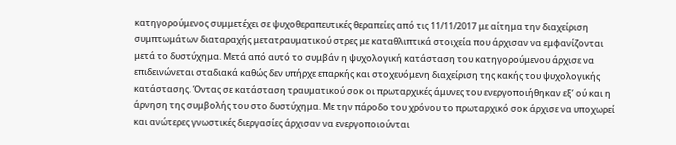κατηγορούμενος συμμετέχει σε ψυχοθεραπευτικές θεραπείες από τις 11/11/2017 με αίτημα την διαχείριση συμπτωμάτων διαταραχής μετατραυματικού στρες με καταθλιπτικά στοιχεία που άρχισαν να εμφανίζονται μετά το δυστύχημα. Μετά από αυτό το συμβάν η ψυχολογική κατάσταση του κατηγορούμενου άρχισε να επιδεινώνεται σταδιακά καθώς δεν υπήρχε επαρκής και στοχευόμενη διαχείριση της κακής του ψυχολογικής κατάστασης. Όντας σε κατάσταση τραυματικού σοκ οι πρωταρχικές άμυνες του ενεργοποιήθηκαν εξ’ ού και η άρνηση της συμβολής του στο δυστύχημα. Με την πάροδο του χρόνου το πρωταρχικό σοκ άρχισε να υποχωρεί και ανώτερες γνωστικές διεργασίες άρχισαν να ενεργοποιούνται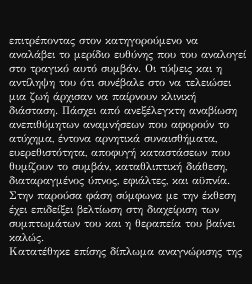επιτρέποντας στον κατηγορούμενο να αναλάβει το μερίδιο ευθύνης που του αναλογεί στο τραγικό αυτό συμβάν. Οι τύψεις και η αντίληψη του ότι συνέβαλε στο να τελειώσει μια ζωή άρχισαν να παίρνουν κλινική διάσταση. Πάσχει από ανεξέλεγκτη αναβίωση ανεπιθύμητων αναμνήσεων που αφορούν το ατύχημα, έντονα αρνητικά συναισθήματα, ευερεθιστότητα, αποφυγή καταστάσεων που θυμίζουν το συμβάν, καταθλιπτική διάθεση, διαταραγμένος ύπνος, εφιάλτες, και αϋπνία. Στην παρούσα φάση σύμφωνα με την έκθεση έχει επιδείξει βελτίωση στη διαχείριση των συμπτωμάτων του και η θεραπεία του βαίνει καλώς.
Κατατέθηκε επίσης δίπλωμα αναγνώρισης της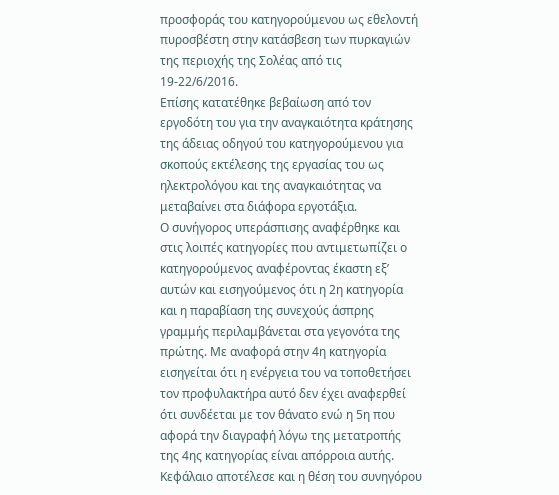προσφοράς του κατηγορούμενου ως εθελοντή πυροσβέστη στην κατάσβεση των πυρκαγιών της περιοχής της Σολέας από τις 19-22/6/2016.
Επίσης κατατέθηκε βεβαίωση από τον εργοδότη του για την αναγκαιότητα κράτησης της άδειας οδηγού του κατηγορούμενου για σκοπούς εκτέλεσης της εργασίας του ως ηλεκτρολόγου και της αναγκαιότητας να μεταβαίνει στα διάφορα εργοτάξια.
Ο συνήγορος υπεράσπισης αναφέρθηκε και στις λοιπές κατηγορίες που αντιμετωπίζει ο κατηγορούμενος αναφέροντας έκαστη εξ’ αυτών και εισηγούμενος ότι η 2η κατηγορία και η παραβίαση της συνεχούς άσπρης γραμμής περιλαμβάνεται στα γεγονότα της πρώτης. Με αναφορά στην 4η κατηγορία εισηγείται ότι η ενέργεια του να τοποθετήσει τον προφυλακτήρα αυτό δεν έχει αναφερθεί ότι συνδέεται με τον θάνατο ενώ η 5η που αφορά την διαγραφή λόγω της μετατροπής της 4ης κατηγορίας είναι απόρροια αυτής.
Κεφάλαιο αποτέλεσε και η θέση του συνηγόρου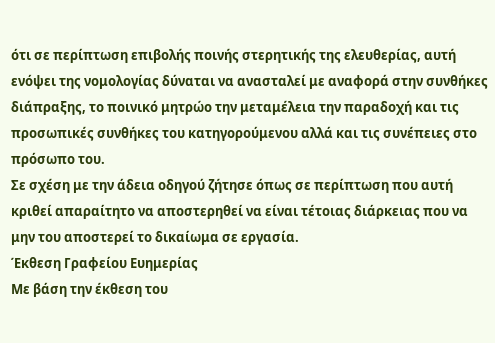ότι σε περίπτωση επιβολής ποινής στερητικής της ελευθερίας, αυτή ενόψει της νομολογίας δύναται να ανασταλεί με αναφορά στην συνθήκες διάπραξης, το ποινικό μητρώο την μεταμέλεια την παραδοχή και τις προσωπικές συνθήκες του κατηγορούμενου αλλά και τις συνέπειες στο πρόσωπο του.
Σε σχέση με την άδεια οδηγού ζήτησε όπως σε περίπτωση που αυτή κριθεί απαραίτητο να αποστερηθεί να είναι τέτοιας διάρκειας που να μην του αποστερεί το δικαίωμα σε εργασία.
Έκθεση Γραφείου Ευημερίας
Με βάση την έκθεση του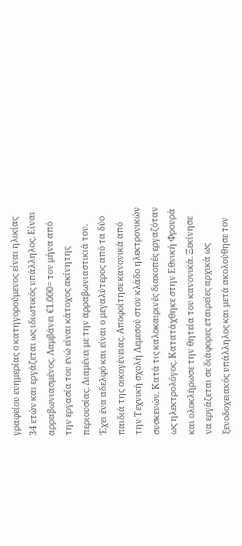γραφείου ευημερίας ο κατηγορούμενος είναι ηλικίας 34 ετών και εργάζεται ως ιδιωτικός υπάλληλος. Είναι αρραβωνιασμένος. Λαμβάνει €1.000= τον μήνα από την εργασία του ενώ είναι κάτοχος ακίνητης περιουσίας. Διαμένει με την αρραβωνιαστικιά του. Έχει ένα αδελφό και είναι ο μεγαλύτερος από τα δύο παιδιά της οικογένειας. Αποφοίτησε κανονικά από την Τεχνική σχολή Λεμεσού στον κλάδο ηλεκτρονικών συσκευών. Κατά τις καλοκαιρινές διακοπές εργαζόταν ως ηλεκτρολόγος. Κατατάχθηκε στην Εθνική Φρουρά και ολοκλήρωσε την θητεία του κανονικά. Ξεκίνησε να εργάζεται σε διάφορες εταιρείες αρχικά ως ξενοδοχειακός υπάλληλος και μετά ακολούθησε τον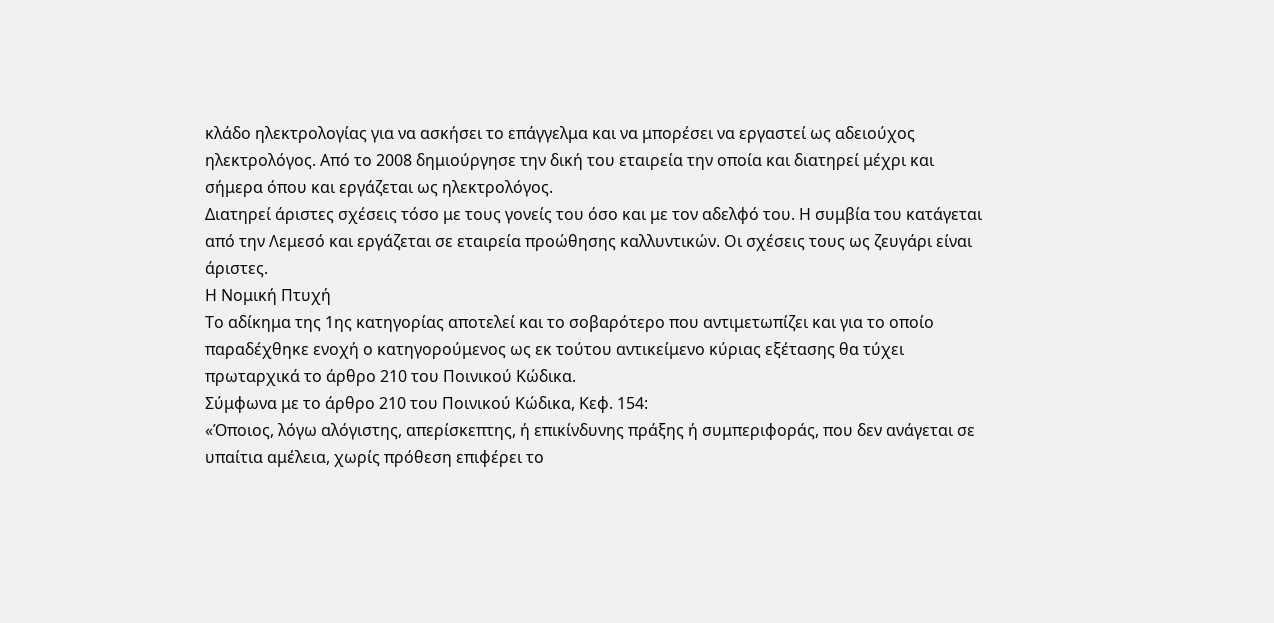κλάδο ηλεκτρολογίας για να ασκήσει το επάγγελμα και να μπορέσει να εργαστεί ως αδειούχος ηλεκτρολόγος. Από το 2008 δημιούργησε την δική του εταιρεία την οποία και διατηρεί μέχρι και σήμερα όπου και εργάζεται ως ηλεκτρολόγος.
Διατηρεί άριστες σχέσεις τόσο με τους γονείς του όσο και με τον αδελφό του. Η συμβία του κατάγεται από την Λεμεσό και εργάζεται σε εταιρεία προώθησης καλλυντικών. Οι σχέσεις τους ως ζευγάρι είναι άριστες.
Η Νομική Πτυχή
Το αδίκημα της 1ης κατηγορίας αποτελεί και το σοβαρότερο που αντιμετωπίζει και για το οποίο παραδέχθηκε ενοχή ο κατηγορούμενος ως εκ τούτου αντικείμενο κύριας εξέτασης θα τύχει πρωταρχικά το άρθρο 210 του Ποινικού Κώδικα.
Σύμφωνα με το άρθρο 210 του Ποινικού Κώδικα, Κεφ. 154:
«Όποιος, λόγω αλόγιστης, απερίσκεπτης, ή επικίνδυνης πράξης ή συμπεριφοράς, που δεν ανάγεται σε υπαίτια αμέλεια, χωρίς πρόθεση επιφέρει το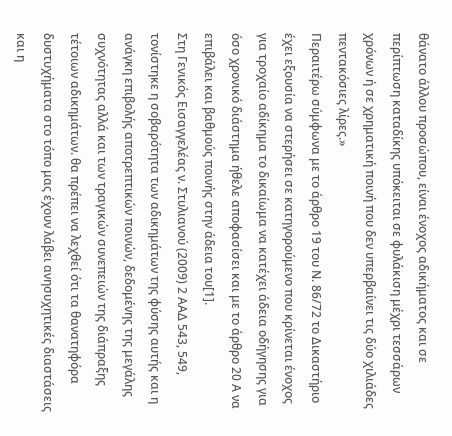θάνατο άλλου προσώπου, είναι ένοχος αδικήματος και σε περίπτωση καταδίκης υπόκειται σε φυλάκιση μέχρι τεσσάρων χρόνων ή σε χρηματική ποινή που δεν υπερβαίνει τις δύο χιλιάδες πεντακόσιες λίρες.»
Περαιτέρω σύμφωνα με το άρθρο 19 του Ν. 86/72 το Δικαστήριο έχει εξουσία να στερήσει σε κατηγορούμενο που κρίνεται ένοχος για τροχαίο αδίκημα το δικαίωμα να κατέχει άδεια οδήγησης για όσο χρονικό διάστημα ήθελε αποφασίσει και με το άρθρο 20 Α να επιβάλει και βαθμούς ποινής στην άδεια του[1].
Στη Γενικός Εισαγγελέας ν. Στυλιανού (2009) 2 ΑΑΔ 543, 549, τονίστηκε η σοβαρότητα των αδικημάτων της φύσης αυτής και η ανάγκη επιβολής αποτρεπτικών ποινών, δεδομένης της μεγάλης συχνότητας αλλά και των τραγικών συνεπειών της διάπραξης τέτοιων αδικημάτων. θα πρέπει να λεχθεί ότι τα θανατηφόρα δυστυχήματα στο τόπο μας έχουν λάβει ανησυχητικές διαστάσεις και η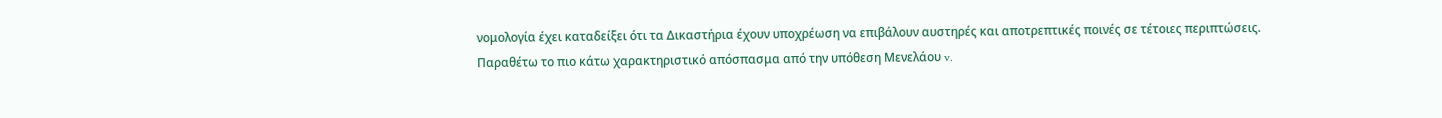νομολογία έχει καταδείξει ότι τα Δικαστήρια έχουν υποχρέωση να επιβάλουν αυστηρές και αποτρεπτικές ποινές σε τέτοιες περιπτώσεις. Παραθέτω το πιο κάτω χαρακτηριστικό απόσπασμα από την υπόθεση Μενελάου v.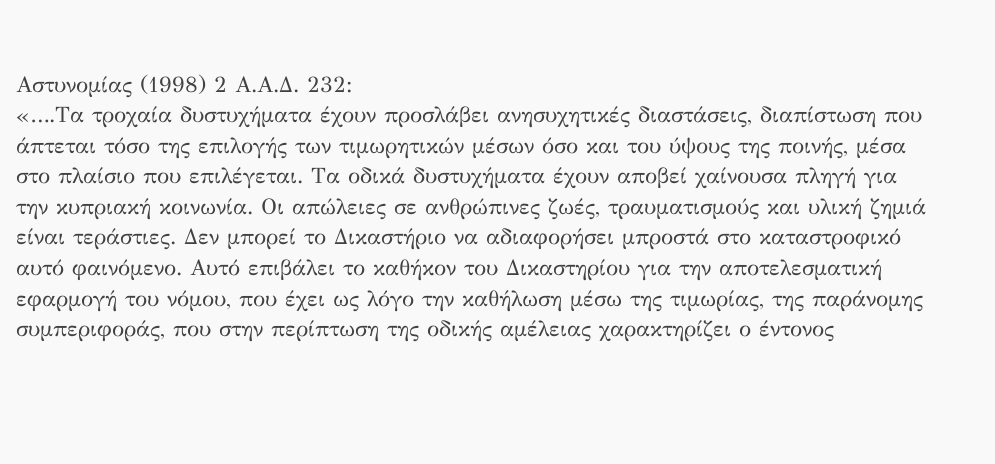Αστυνομίας (1998) 2 Α.Α.Δ. 232:
«….Τα τροχαία δυστυχήματα έχουν προσλάβει ανησυχητικές διαστάσεις, διαπίστωση που άπτεται τόσο της επιλογής των τιμωρητικών μέσων όσο και του ύψους της ποινής, μέσα στο πλαίσιο που επιλέγεται. Τα οδικά δυστυχήματα έχουν αποβεί χαίνουσα πληγή για την κυπριακή κοινωνία. Οι απώλειες σε ανθρώπινες ζωές, τραυματισμούς και υλική ζημιά είναι τεράστιες. Δεν μπορεί το Δικαστήριο να αδιαφορήσει μπροστά στο καταστροφικό αυτό φαινόμενο. Αυτό επιβάλει το καθήκον του Δικαστηρίου για την αποτελεσματική εφαρμογή του νόμου, που έχει ως λόγο την καθήλωση μέσω της τιμωρίας, της παράνομης συμπεριφοράς, που στην περίπτωση της οδικής αμέλειας χαρακτηρίζει ο έντονος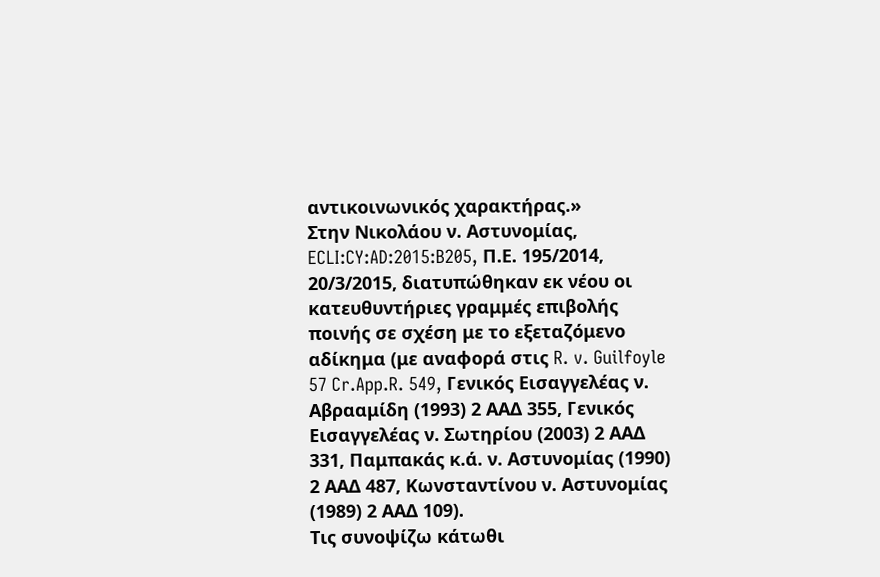αντικοινωνικός χαρακτήρας.»
Στην Νικολάου ν. Αστυνομίας, ECLI:CY:AD:2015:B205, Π.Ε. 195/2014, 20/3/2015, διατυπώθηκαν εκ νέου οι κατευθυντήριες γραμμές επιβολής ποινής σε σχέση με το εξεταζόμενο αδίκημα (με αναφορά στις R. v. Guilfoyle 57 Cr.App.R. 549, Γενικός Εισαγγελέας ν. Αβρααμίδη (1993) 2 ΑΑΔ 355, Γενικός Εισαγγελέας ν. Σωτηρίου (2003) 2 ΑΑΔ 331, Παμπακάς κ.ά. ν. Αστυνομίας (1990) 2 ΑΑΔ 487, Κωνσταντίνου ν. Αστυνομίας (1989) 2 ΑΑΔ 109).
Τις συνοψίζω κάτωθι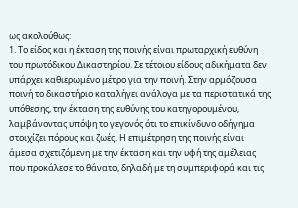ως ακολούθως:
1. Το είδος και η έκταση της ποινής είναι πρωταρχική ευθύνη του πρωτόδικου Δικαστηρίου. Σε τέτοιου είδους αδικήματα δεν υπάρχει καθιερωμένο μέτρο για την ποινή. Στην αρμόζουσα ποινή το δικαστήριο καταλήγει ανάλογα με τα περιστατικά της υπόθεσης, την έκταση της ευθύνης του κατηγορουμένου, λαμβάνοντας υπόψη το γεγονός ότι το επικίνδυνο οδήγημα στοιχίζει πόρους και ζωές. Η επιμέτρηση της ποινής είναι άμεσα σχετιζόμενη με την έκταση και την υφή της αμέλειας που προκάλεσε το θάνατο, δηλαδή με τη συμπεριφορά και τις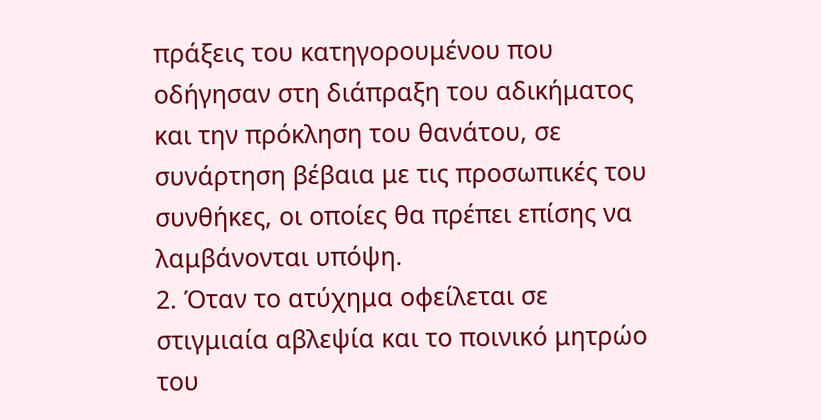πράξεις του κατηγορουμένου που οδήγησαν στη διάπραξη του αδικήματος και την πρόκληση του θανάτου, σε συνάρτηση βέβαια με τις προσωπικές του συνθήκες, οι οποίες θα πρέπει επίσης να λαμβάνονται υπόψη.
2. Όταν το ατύχημα οφείλεται σε στιγμιαία αβλεψία και το ποινικό μητρώο του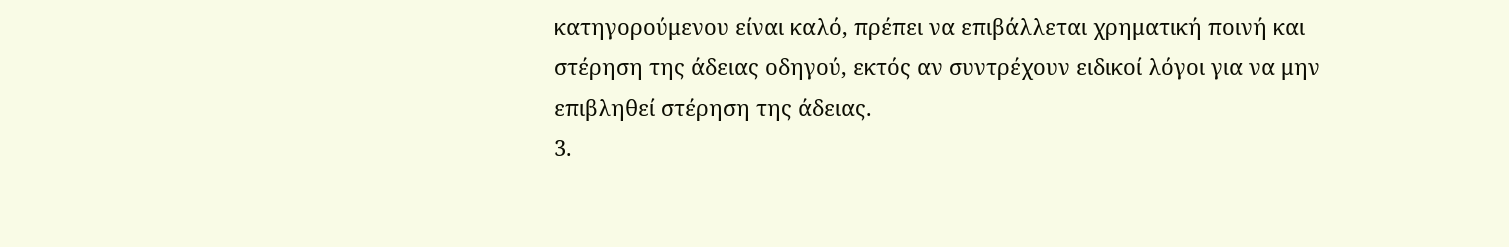κατηγορούμενου είναι καλό, πρέπει να επιβάλλεται χρηματική ποινή και στέρηση της άδειας οδηγού, εκτός αν συντρέχουν ειδικοί λόγοι για να μην επιβληθεί στέρηση της άδειας.
3.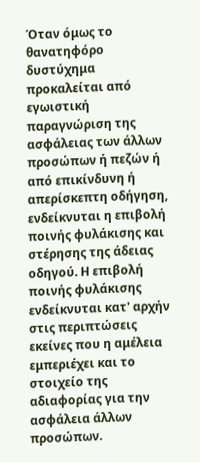Όταν όμως το θανατηφόρο δυστύχημα προκαλείται από εγωιστική παραγνώριση της ασφάλειας των άλλων προσώπων ή πεζών ή από επικίνδυνη ή απερίσκεπτη οδήγηση, ενδείκνυται η επιβολή ποινής φυλάκισης και στέρησης της άδειας οδηγού. Η επιβολή ποινής φυλάκισης ενδείκνυται κατ' αρχήν στις περιπτώσεις εκείνες που η αμέλεια εμπεριέχει και το στοιχείο της αδιαφορίας για την ασφάλεια άλλων προσώπων.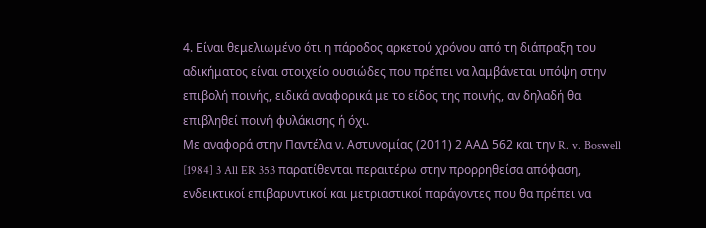4. Είναι θεμελιωμένο ότι η πάροδος αρκετού χρόνου από τη διάπραξη του αδικήματος είναι στοιχείο ουσιώδες που πρέπει να λαμβάνεται υπόψη στην επιβολή ποινής, ειδικά αναφορικά με το είδος της ποινής, αν δηλαδή θα επιβληθεί ποινή φυλάκισης ή όχι.
Με αναφορά στην Παντέλα ν. Αστυνομίας (2011) 2 ΑΑΔ 562 και την R. v. Boswell [1984] 3 All ER 353 παρατίθενται περαιτέρω στην προρρηθείσα απόφαση, ενδεικτικοί επιβαρυντικοί και μετριαστικοί παράγοντες που θα πρέπει να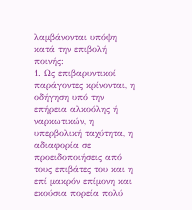λαμβάνονται υπόψη κατά την επιβολή ποινής:
1. Ως επιβαρυντικοί παράγοντες κρίνονται, η οδήγηση υπό την επήρεια αλκοόλης ή ναρκωτικών, η υπερβολική ταχύτητα, η αδιαφορία σε προειδοποιήσεις από τους επιβάτες του και η επί μακρόν επίμονη και εκούσια πορεία πολύ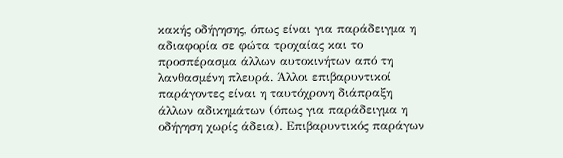κακής οδήγησης, όπως είναι για παράδειγμα η αδιαφορία σε φώτα τροχαίας και το προσπέρασμα άλλων αυτοκινήτων από τη λανθασμένη πλευρά. Άλλοι επιβαρυντικοί παράγοντες είναι η ταυτόχρονη διάπραξη άλλων αδικημάτων (όπως για παράδειγμα η οδήγηση χωρίς άδεια). Επιβαρυντικός παράγων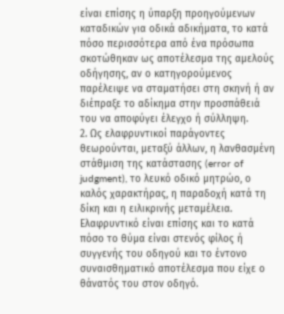είναι επίσης η ύπαρξη προηγούμενων καταδικών για οδικά αδικήματα, το κατά πόσο περισσότερα από ένα πρόσωπα σκοτώθηκαν ως αποτέλεσμα της αμελούς οδήγησης, αν ο κατηγορούμενος παρέλειψε να σταματήσει στη σκηνή ή αν διέπραξε το αδίκημα στην προσπάθειά του να αποφύγει έλεγχο ή σύλληψη.
2. Ως ελαφρυντικοί παράγοντες θεωρούνται, μεταξύ άλλων, η λανθασμένη στάθμιση της κατάστασης (error of judgment), το λευκό οδικό μητρώο, ο καλός χαρακτήρας, η παραδοχή κατά τη δίκη και η ειλικρινής μεταμέλεια. Ελαφρυντικό είναι επίσης και το κατά πόσο το θύμα είναι στενός φίλος ή συγγενής του οδηγού και το έντονο συναισθηματικό αποτέλεσμα που είχε ο θάνατός του στον οδηγό.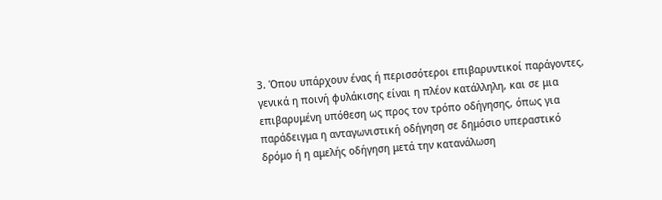3. Όπου υπάρχουν ένας ή περισσότεροι επιβαρυντικοί παράγοντες, γενικά η ποινή φυλάκισης είναι η πλέον κατάλληλη, και σε μια επιβαρυμένη υπόθεση ως προς τον τρόπο οδήγησης, όπως για παράδειγμα η ανταγωνιστική οδήγηση σε δημόσιο υπεραστικό δρόμο ή η αμελής οδήγηση μετά την κατανάλωση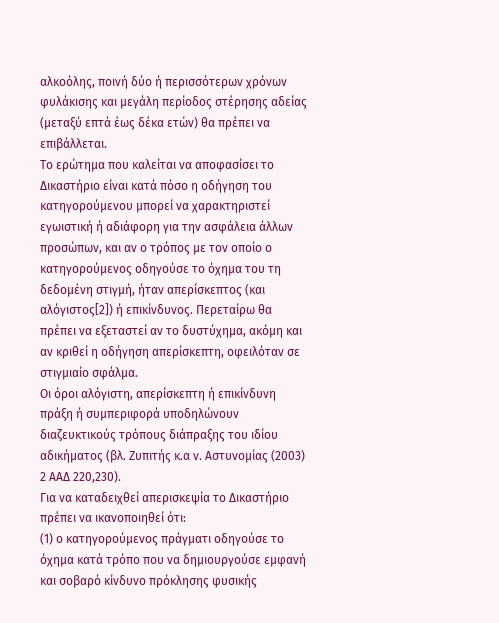αλκοόλης, ποινή δύο ή περισσότερων χρόνων φυλάκισης και μεγάλη περίοδος στέρησης αδείας (μεταξύ επτά έως δέκα ετών) θα πρέπει να επιβάλλεται.
Το ερώτημα που καλείται να αποφασίσει το Δικαστήριο είναι κατά πόσο η οδήγηση του κατηγορούμενου μπορεί να χαρακτηριστεί εγωιστική ή αδιάφορη για την ασφάλεια άλλων προσώπων, και αν ο τρόπος με τον οποίο ο κατηγορούμενος οδηγούσε το όχημα του τη δεδομένη στιγμή, ήταν απερίσκεπτος (και αλόγιστος[2]) ή επικίνδυνος. Περεταίρω θα πρέπει να εξεταστεί αν το δυστύχημα, ακόμη και αν κριθεί η οδήγηση απερίσκεπτη, οφειλόταν σε στιγμιαίο σφάλμα.
Οι όροι αλόγιστη, απερίσκεπτη ή επικίνδυνη πράξη ή συμπεριφορά υποδηλώνουν διαζευκτικούς τρόπους διάπραξης του ιδίου αδικήματος (βλ. Ζυπιτής κ.α ν. Αστυνομίας (2003) 2 ΑΑΔ 220,230).
Για να καταδειχθεί απερισκεψία το Δικαστήριο πρέπει να ικανοποιηθεί ότι:
(1) ο κατηγορούμενος πράγματι οδηγούσε το όχημα κατά τρόπο που να δημιουργούσε εμφανή και σοβαρό κίνδυνο πρόκλησης φυσικής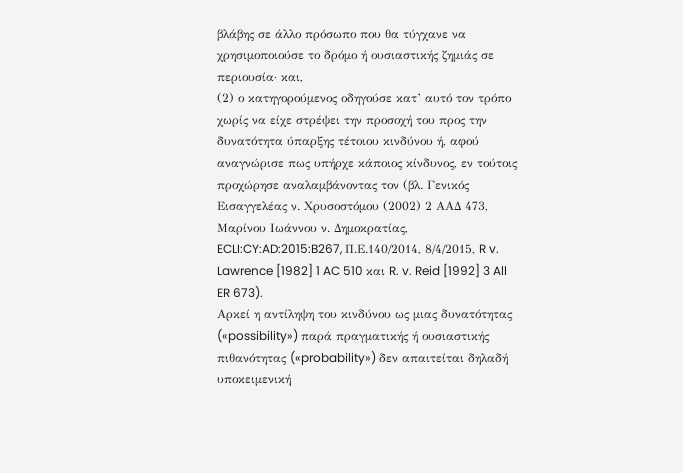βλάβης σε άλλο πρόσωπο που θα τύγχανε να χρησιμοποιούσε το δρόμο ή ουσιαστικής ζημιάς σε περιουσία· και,
(2) ο κατηγορούμενος οδηγούσε κατ’ αυτό τον τρόπο χωρίς να είχε στρέψει την προσοχή του προς την δυνατότητα ύπαρξης τέτοιου κινδύνου ή, αφού αναγνώρισε πως υπήρχε κάποιος κίνδυνος, εν τούτοις προχώρησε αναλαμβάνοντας τον (βλ. Γενικός Εισαγγελέας ν. Χρυσοστόμου (2002) 2 ΑΑΔ 473, Μαρίνου Ιωάννου ν. Δημοκρατίας, ECLI:CY:AD:2015:B267, Π.Ε.140/2014, 8/4/2015, R v. Lawrence [1982] 1 AC 510 και R. v. Reid [1992] 3 All ER 673).
Αρκεί η αντίληψη του κινδύνου ως μιας δυνατότητας («possibility») παρά πραγματικής ή ουσιαστικής πιθανότητας («probability») δεν απαιτείται δηλαδή υποκειμενική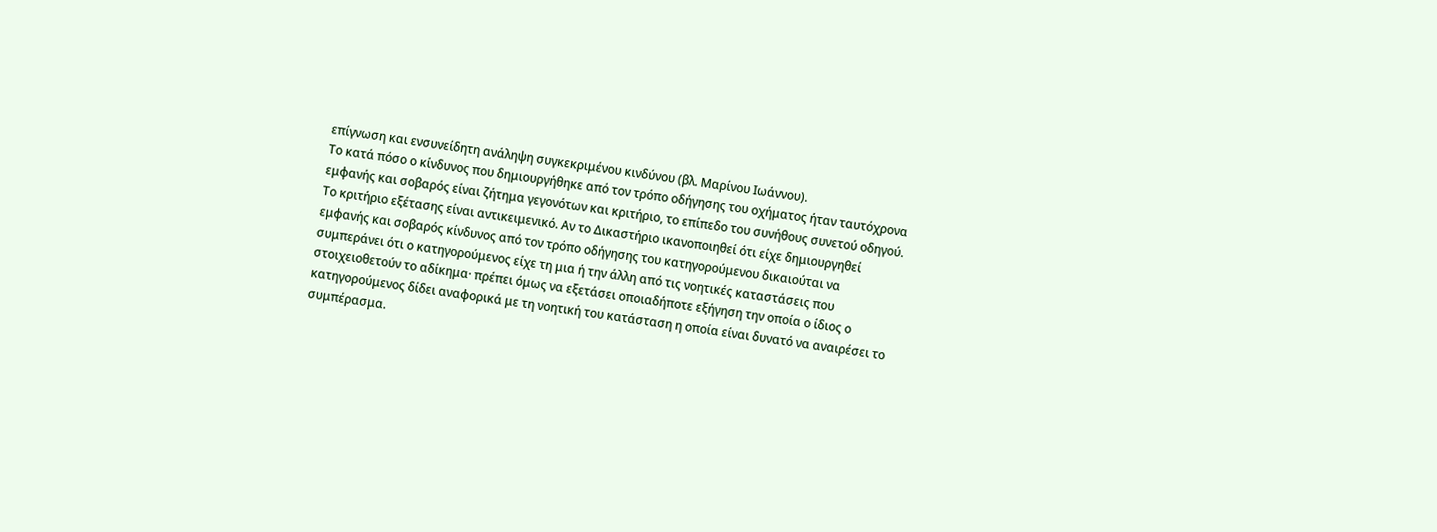επίγνωση και ενσυνείδητη ανάληψη συγκεκριμένου κινδύνου (βλ. Μαρίνου Ιωάννου).
Το κατά πόσο ο κίνδυνος που δημιουργήθηκε από τον τρόπο οδήγησης του οχήματος ήταν ταυτόχρονα εμφανής και σοβαρός είναι ζήτημα γεγονότων και κριτήριο, το επίπεδο του συνήθους συνετού οδηγού. Το κριτήριο εξέτασης είναι αντικειμενικό. Αν το Δικαστήριο ικανοποιηθεί ότι είχε δημιουργηθεί εμφανής και σοβαρός κίνδυνος από τον τρόπο οδήγησης του κατηγορούμενου δικαιούται να συμπεράνει ότι ο κατηγορούμενος είχε τη μια ή την άλλη από τις νοητικές καταστάσεις που στοιχειοθετούν το αδίκημα· πρέπει όμως να εξετάσει οποιαδήποτε εξήγηση την οποία ο ίδιος ο κατηγορούμενος δίδει αναφορικά με τη νοητική του κατάσταση η οποία είναι δυνατό να αναιρέσει το συμπέρασμα.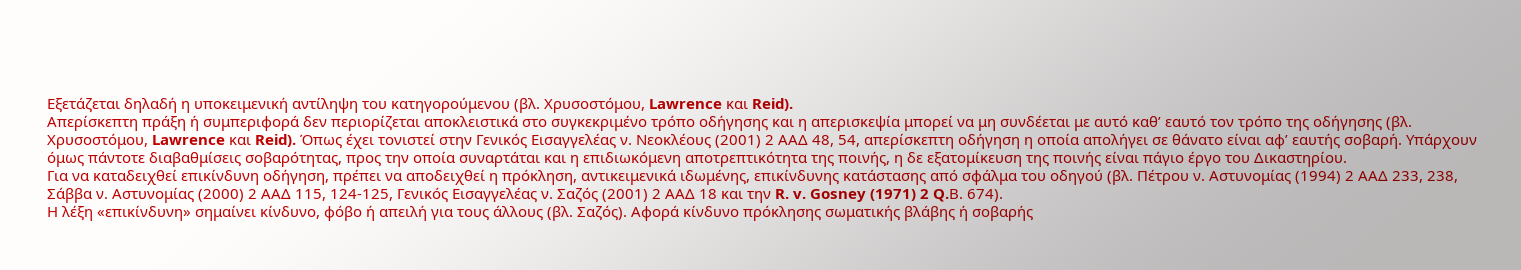Εξετάζεται δηλαδή η υποκειμενική αντίληψη του κατηγορούμενου (βλ. Χρυσοστόμου, Lawrence και Reid).
Απερίσκεπτη πράξη ή συμπεριφορά δεν περιορίζεται αποκλειστικά στο συγκεκριμένο τρόπο οδήγησης και η απερισκεψία μπορεί να μη συνδέεται με αυτό καθ’ εαυτό τον τρόπο της οδήγησης (βλ. Χρυσοστόμου, Lawrence και Reid). Όπως έχει τονιστεί στην Γενικός Εισαγγελέας ν. Νεοκλέους (2001) 2 ΑΑΔ 48, 54, απερίσκεπτη οδήγηση η οποία απολήγει σε θάνατο είναι αφ’ εαυτής σοβαρή. Υπάρχουν όμως πάντοτε διαβαθμίσεις σοβαρότητας, προς την οποία συναρτάται και η επιδιωκόμενη αποτρεπτικότητα της ποινής, η δε εξατομίκευση της ποινής είναι πάγιο έργο του Δικαστηρίου.
Για να καταδειχθεί επικίνδυνη οδήγηση, πρέπει να αποδειχθεί η πρόκληση, αντικειμενικά ιδωμένης, επικίνδυνης κατάστασης από σφάλμα του οδηγού (βλ. Πέτρου ν. Αστυνομίας (1994) 2 ΑΑΔ 233, 238, Σάββα ν. Αστυνομίας (2000) 2 ΑΑΔ 115, 124-125, Γενικός Εισαγγελέας ν. Σαζός (2001) 2 ΑΑΔ 18 και την R. v. Gosney (1971) 2 Q.Β. 674).
Η λέξη «επικίνδυνη» σημαίνει κίνδυνο, φόβο ή απειλή για τους άλλους (βλ. Σαζός). Αφορά κίνδυνο πρόκλησης σωματικής βλάβης ή σοβαρής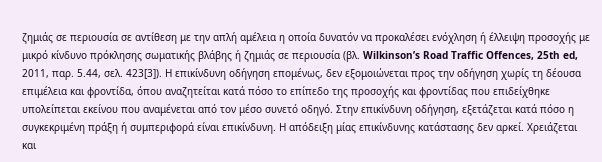ζημιάς σε περιουσία σε αντίθεση με την απλή αμέλεια η οποία δυνατόν να προκαλέσει ενόχληση ή έλλειψη προσοχής με μικρό κίνδυνο πρόκλησης σωματικής βλάβης ή ζημιάς σε περιουσία (βλ. Wilkinson’s Road Traffic Offences, 25th ed, 2011, παρ. 5.44, σελ. 423[3]). Η επικίνδυνη οδήγηση επομένως, δεν εξομοιώνεται προς την οδήγηση χωρίς τη δέουσα επιμέλεια και φροντίδα, όπου αναζητείται κατά πόσο το επίπεδο της προσοχής και φροντίδας που επιδείχθηκε υπολείπεται εκείνου που αναμένεται από τον μέσο συνετό οδηγό. Στην επικίνδυνη οδήγηση, εξετάζεται κατά πόσο η συγκεκριμένη πράξη ή συμπεριφορά είναι επικίνδυνη. Η απόδειξη μίας επικίνδυνης κατάστασης δεν αρκεί. Χρειάζεται και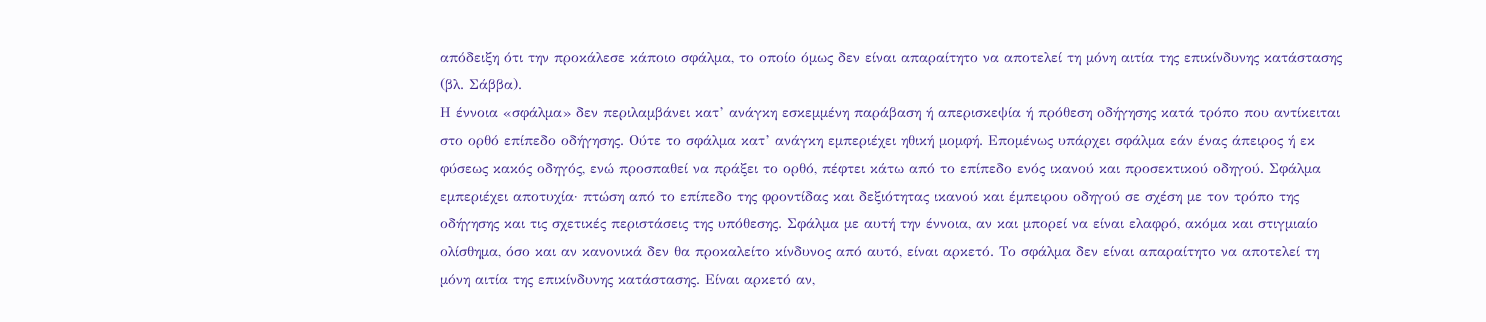απόδειξη ότι την προκάλεσε κάποιο σφάλμα, το οποίο όμως δεν είναι απαραίτητο να αποτελεί τη μόνη αιτία της επικίνδυνης κατάστασης (βλ. Σάββα).
Η έννοια «σφάλμα» δεν περιλαμβάνει κατ’ ανάγκη εσκεμμένη παράβαση ή απερισκεψία ή πρόθεση οδήγησης κατά τρόπο που αντίκειται στο ορθό επίπεδο οδήγησης. Ούτε το σφάλμα κατ’ ανάγκη εμπεριέχει ηθική μομφή. Επομένως υπάρχει σφάλμα εάν ένας άπειρος ή εκ φύσεως κακός οδηγός, ενώ προσπαθεί να πράξει το ορθό, πέφτει κάτω από το επίπεδο ενός ικανού και προσεκτικού οδηγού. Σφάλμα εμπεριέχει αποτυχία· πτώση από το επίπεδο της φροντίδας και δεξιότητας ικανού και έμπειρου οδηγού σε σχέση με τον τρόπο της οδήγησης και τις σχετικές περιστάσεις της υπόθεσης. Σφάλμα με αυτή την έννοια, αν και μπορεί να είναι ελαφρό, ακόμα και στιγμιαίο ολίσθημα, όσο και αν κανονικά δεν θα προκαλείτο κίνδυνος από αυτό, είναι αρκετό. Το σφάλμα δεν είναι απαραίτητο να αποτελεί τη μόνη αιτία της επικίνδυνης κατάστασης. Είναι αρκετό αν,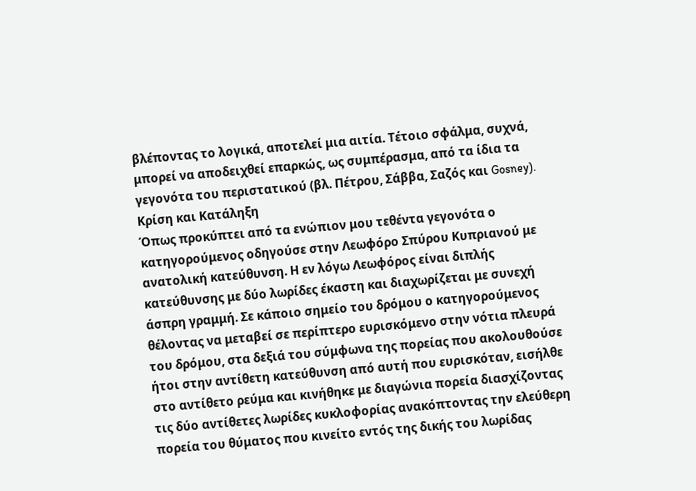βλέποντας το λογικά, αποτελεί μια αιτία. Τέτοιο σφάλμα, συχνά, μπορεί να αποδειχθεί επαρκώς, ως συμπέρασμα, από τα ίδια τα γεγονότα του περιστατικού (βλ. Πέτρου, Σάββα, Σαζός και Gosney).
Κρίση και Κατάληξη
Όπως προκύπτει από τα ενώπιον μου τεθέντα γεγονότα ο κατηγορούμενος οδηγούσε στην Λεωφόρο Σπύρου Κυπριανού με ανατολική κατεύθυνση. Η εν λόγω Λεωφόρος είναι διπλής κατεύθυνσης με δύο λωρίδες έκαστη και διαχωρίζεται με συνεχή άσπρη γραμμή. Σε κάποιο σημείο του δρόμου ο κατηγορούμενος θέλοντας να μεταβεί σε περίπτερο ευρισκόμενο στην νότια πλευρά του δρόμου, στα δεξιά του σύμφωνα της πορείας που ακολουθούσε ήτοι στην αντίθετη κατεύθυνση από αυτή που ευρισκόταν, εισήλθε στο αντίθετο ρεύμα και κινήθηκε με διαγώνια πορεία διασχίζοντας τις δύο αντίθετες λωρίδες κυκλοφορίας ανακόπτοντας την ελεύθερη πορεία του θύματος που κινείτο εντός της δικής του λωρίδας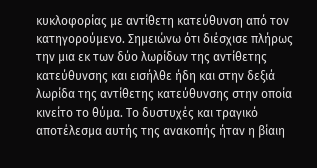κυκλοφορίας με αντίθετη κατεύθυνση από τον κατηγορούμενο. Σημειώνω ότι διέσχισε πλήρως την μια εκ των δύο λωρίδων της αντίθετης κατεύθυνσης και εισήλθε ήδη και στην δεξιά λωρίδα της αντίθετης κατεύθυνσης στην οποία κινείτο το θύμα. Το δυστυχές και τραγικό αποτέλεσμα αυτής της ανακοπής ήταν η βίαιη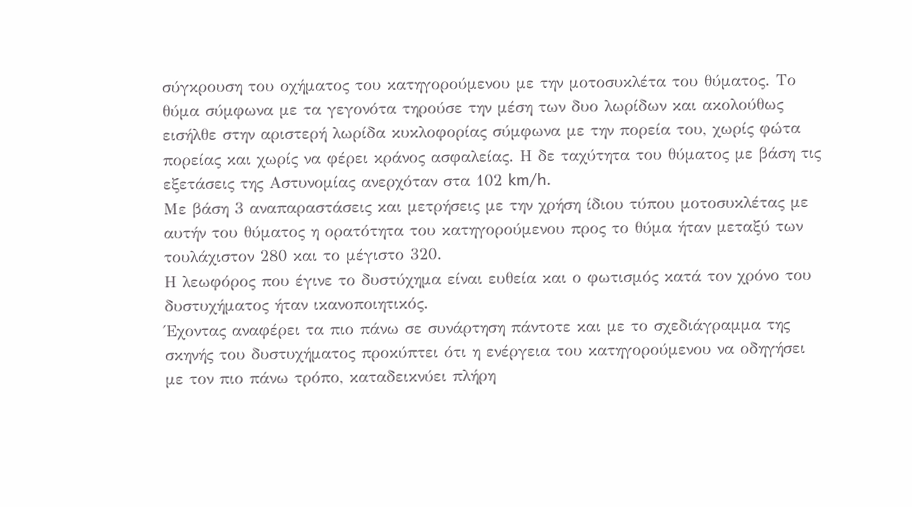σύγκρουση του οχήματος του κατηγορούμενου με την μοτοσυκλέτα του θύματος. Το θύμα σύμφωνα με τα γεγονότα τηρούσε την μέση των δυο λωρίδων και ακολούθως εισήλθε στην αριστερή λωρίδα κυκλοφορίας σύμφωνα με την πορεία του, χωρίς φώτα πορείας και χωρίς να φέρει κράνος ασφαλείας. Η δε ταχύτητα του θύματος με βάση τις εξετάσεις της Αστυνομίας ανερχόταν στα 102 km/h.
Με βάση 3 αναπαραστάσεις και μετρήσεις με την χρήση ίδιου τύπου μοτοσυκλέτας με αυτήν του θύματος η ορατότητα του κατηγορούμενου προς το θύμα ήταν μεταξύ των τουλάχιστον 280 και το μέγιστο 320.
Η λεωφόρος που έγινε το δυστύχημα είναι ευθεία και ο φωτισμός κατά τον χρόνο του δυστυχήματος ήταν ικανοποιητικός.
Έχοντας αναφέρει τα πιο πάνω σε συνάρτηση πάντοτε και με το σχεδιάγραμμα της σκηνής του δυστυχήματος προκύπτει ότι η ενέργεια του κατηγορούμενου να οδηγήσει με τον πιο πάνω τρόπο, καταδεικνύει πλήρη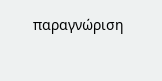παραγνώριση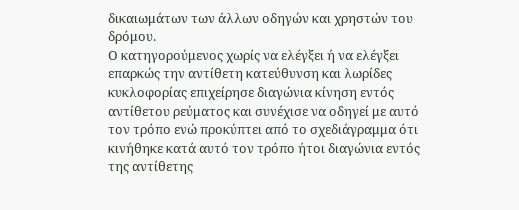δικαιωμάτων των άλλων οδηγών και χρηστών του δρόμου.
Ο κατηγορούμενος χωρίς να ελέγξει ή να ελέγξει επαρκώς την αντίθετη κατεύθυνση και λωρίδες κυκλοφορίας επιχείρησε διαγώνια κίνηση εντός αντίθετου ρεύματος και συνέχισε να οδηγεί με αυτό τον τρόπο ενώ προκύπτει από το σχεδιάγραμμα ότι κινήθηκε κατά αυτό τον τρόπο ήτοι διαγώνια εντός της αντίθετης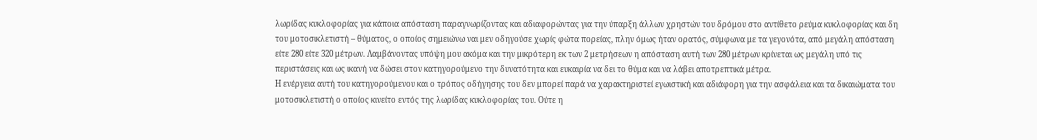λωρίδας κυκλοφορίας για κάποια απόσταση παραγνωρίζοντας και αδιαφορώντας για την ύπαρξη άλλων χρηστών του δρόμου στο αντίθετο ρεύμα κυκλοφορίας και δη του μοτοσικλετιστή – θύματος, ο οποίος σημειώνω ναι μεν οδηγούσε χωρίς φώτα πορείας, πλην όμως ήταν ορατός, σύμφωνα με τα γεγονότα, από μεγάλη απόσταση είτε 280 είτε 320 μέτρων. Λαμβάνοντας υπόψη μου ακόμα και την μικρότερη εκ των 2 μετρήσεων η απόσταση αυτή των 280 μέτρων κρίνεται ως μεγάλη υπό τις περιστάσεις και ως ικανή να δώσει στον κατηγορούμενο την δυνατότητα και ευκαιρία να δει το θύμα και να λάβει αποτρεπτικά μέτρα.
Η ενέργεια αυτή του κατηγορούμενου και ο τρόπος οδήγησης του δεν μπορεί παρά να χαρακτηριστεί εγωιστική και αδιάφορη για την ασφάλεια και τα δικαιώματα του μοτοσικλετιστή ο οποίος κινείτο εντός της λωρίδας κυκλοφορίας του. Ούτε η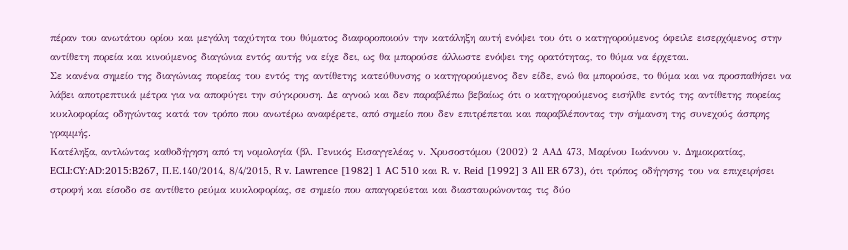πέραν του ανωτάτου ορίου και μεγάλη ταχύτητα του θύματος διαφοροποιούν την κατάληξη αυτή ενόψει του ότι ο κατηγορούμενος όφειλε εισερχόμενος στην αντίθετη πορεία και κινούμενος διαγώνια εντός αυτής να είχε δει, ως θα μπορούσε άλλωστε ενόψει της ορατότητας, το θύμα να έρχεται.
Σε κανένα σημείο της διαγώνιας πορείας του εντός της αντίθετης κατεύθυνσης ο κατηγορούμενος δεν είδε, ενώ θα μπορούσε, το θύμα και να προσπαθήσει να λάβει αποτρεπτικά μέτρα για να αποφύγει την σύγκρουση. Δε αγνοώ και δεν παραβλέπω βεβαίως ότι ο κατηγορούμενος εισήλθε εντός της αντίθετης πορείας κυκλοφορίας οδηγώντας κατά τον τρόπο που ανωτέρω αναφέρετε, από σημείο που δεν επιτρέπεται και παραβλέποντας την σήμανση της συνεχούς άσπρης γραμμής.
Κατέληξα, αντλώντας καθοδήγηση από τη νομολογία (βλ. Γενικός Εισαγγελέας ν. Χρυσοστόμου (2002) 2 ΑΑΔ 473, Μαρίνου Ιωάννου ν. Δημοκρατίας, ECLI:CY:AD:2015:B267, Π.Ε.140/2014, 8/4/2015, R v. Lawrence [1982] 1 AC 510 και R. v. Reid [1992] 3 All ER 673), ότι τρόπος οδήγησης του να επιχειρήσει στροφή και είσοδο σε αντίθετο ρεύμα κυκλοφορίας, σε σημείο που απαγορεύεται και διασταυρώνοντας τις δύο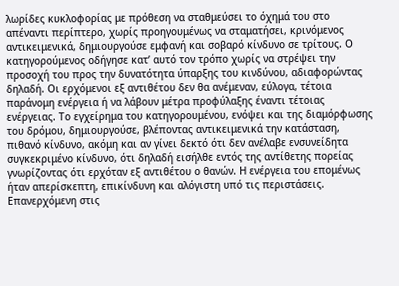λωρίδες κυκλοφορίας με πρόθεση να σταθμεύσει το όχημά του στο απέναντι περίπτερο, χωρίς προηγουμένως να σταματήσει, κρινόμενος αντικειμενικά, δημιουργούσε εμφανή και σοβαρό κίνδυνο σε τρίτους. Ο κατηγορούμενος οδήγησε κατ’ αυτό τον τρόπο χωρίς να στρέψει την προσοχή του προς την δυνατότητα ύπαρξης του κινδύνου, αδιαφορώντας δηλαδή. Οι ερχόμενοι εξ αντιθέτου δεν θα ανέμεναν, εύλογα, τέτοια παράνομη ενέργεια ή να λάβουν μέτρα προφύλαξης έναντι τέτοιας ενέργειας. Το εγχείρημα του κατηγορουμένου, ενόψει και της διαμόρφωσης του δρόμου, δημιουργούσε, βλέποντας αντικειμενικά την κατάσταση, πιθανό κίνδυνο, ακόμη και αν γίνει δεκτό ότι δεν ανέλαβε ενσυνείδητα συγκεκριμένο κίνδυνο, ότι δηλαδή εισήλθε εντός της αντίθετης πορείας γνωρίζοντας ότι ερχόταν εξ αντιθέτου ο θανών. Η ενέργεια του επομένως ήταν απερίσκεπτη, επικίνδυνη και αλόγιστη υπό τις περιστάσεις.
Επανερχόμενη στις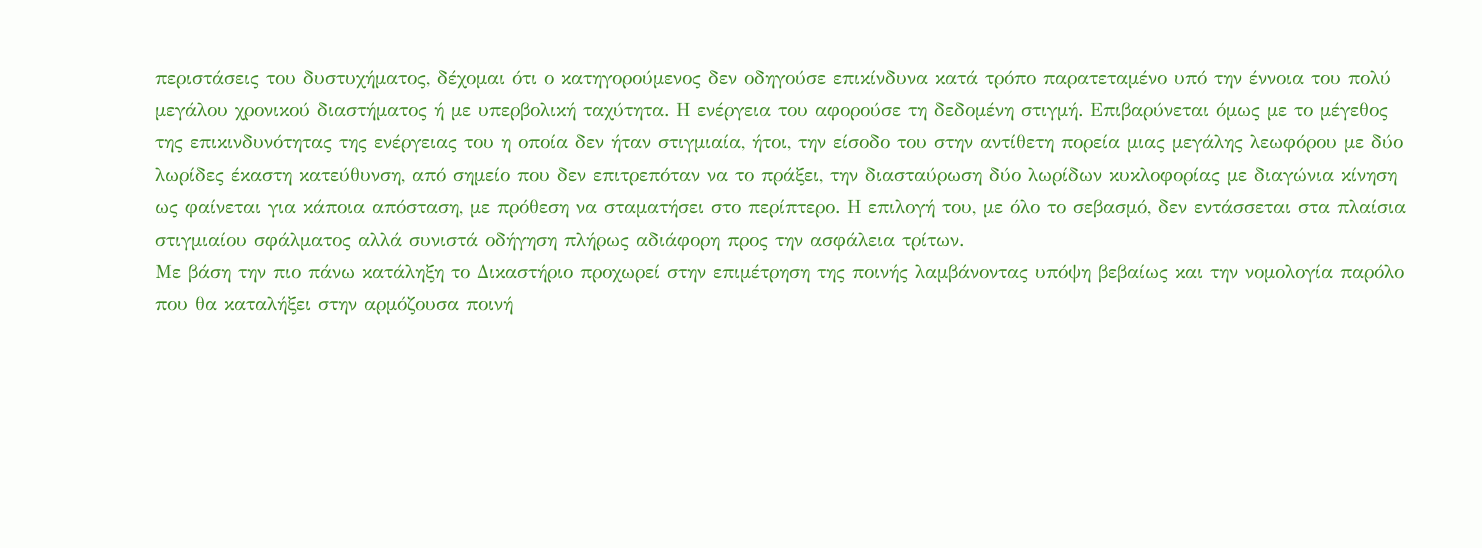περιστάσεις του δυστυχήματος, δέχομαι ότι ο κατηγορούμενος δεν οδηγούσε επικίνδυνα κατά τρόπο παρατεταμένο υπό την έννοια του πολύ μεγάλου χρονικού διαστήματος ή με υπερβολική ταχύτητα. Η ενέργεια του αφορούσε τη δεδομένη στιγμή. Επιβαρύνεται όμως με το μέγεθος της επικινδυνότητας της ενέργειας του η οποία δεν ήταν στιγμιαία, ήτοι, την είσοδο του στην αντίθετη πορεία μιας μεγάλης λεωφόρου με δύο λωρίδες έκαστη κατεύθυνση, από σημείο που δεν επιτρεπόταν να το πράξει, την διασταύρωση δύο λωρίδων κυκλοφορίας με διαγώνια κίνηση ως φαίνεται για κάποια απόσταση, με πρόθεση να σταματήσει στο περίπτερο. Η επιλογή του, με όλο το σεβασμό, δεν εντάσσεται στα πλαίσια στιγμιαίου σφάλματος αλλά συνιστά οδήγηση πλήρως αδιάφορη προς την ασφάλεια τρίτων.
Με βάση την πιο πάνω κατάληξη το Δικαστήριο προχωρεί στην επιμέτρηση της ποινής λαμβάνοντας υπόψη βεβαίως και την νομολογία παρόλο που θα καταλήξει στην αρμόζουσα ποινή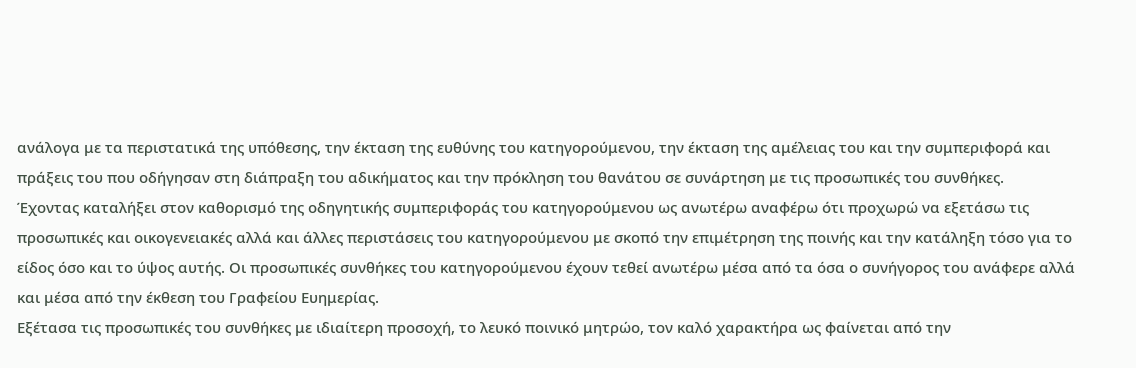ανάλογα με τα περιστατικά της υπόθεσης, την έκταση της ευθύνης του κατηγορούμενου, την έκταση της αμέλειας του και την συμπεριφορά και πράξεις του που οδήγησαν στη διάπραξη του αδικήματος και την πρόκληση του θανάτου σε συνάρτηση με τις προσωπικές του συνθήκες.
Έχοντας καταλήξει στον καθορισμό της οδηγητικής συμπεριφοράς του κατηγορούμενου ως ανωτέρω αναφέρω ότι προχωρώ να εξετάσω τις προσωπικές και οικογενειακές αλλά και άλλες περιστάσεις του κατηγορούμενου με σκοπό την επιμέτρηση της ποινής και την κατάληξη τόσο για το είδος όσο και το ύψος αυτής. Οι προσωπικές συνθήκες του κατηγορούμενου έχουν τεθεί ανωτέρω μέσα από τα όσα ο συνήγορος του ανάφερε αλλά και μέσα από την έκθεση του Γραφείου Ευημερίας.
Εξέτασα τις προσωπικές του συνθήκες με ιδιαίτερη προσοχή, το λευκό ποινικό μητρώο, τον καλό χαρακτήρα ως φαίνεται από την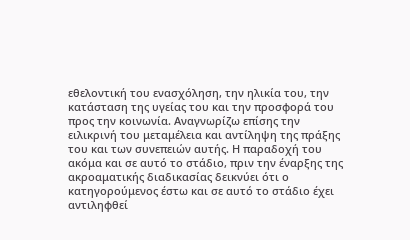εθελοντική του ενασχόληση, την ηλικία του, την κατάσταση της υγείας του και την προσφορά του προς την κοινωνία. Αναγνωρίζω επίσης την ειλικρινή του μεταμέλεια και αντίληψη της πράξης του και των συνεπειών αυτής. Η παραδοχή του ακόμα και σε αυτό το στάδιο, πριν την έναρξης της ακροαματικής διαδικασίας δεικνύει ότι ο κατηγορούμενος έστω και σε αυτό το στάδιο έχει αντιληφθεί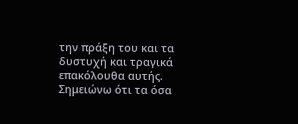την πράξη του και τα δυστυχή και τραγικά επακόλουθα αυτής. Σημειώνω ότι τα όσα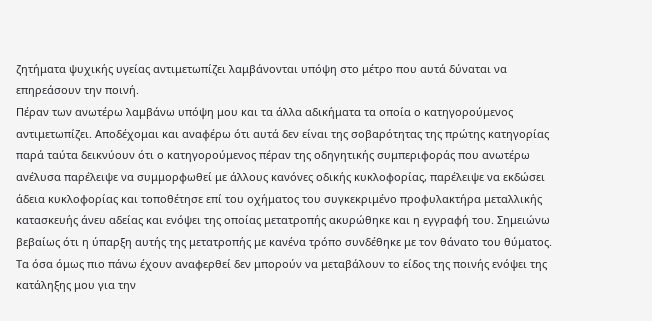ζητήματα ψυχικής υγείας αντιμετωπίζει λαμβάνονται υπόψη στο μέτρο που αυτά δύναται να επηρεάσουν την ποινή.
Πέραν των ανωτέρω λαμβάνω υπόψη μου και τα άλλα αδικήματα τα οποία ο κατηγορούμενος αντιμετωπίζει. Αποδέχομαι και αναφέρω ότι αυτά δεν είναι της σοβαρότητας της πρώτης κατηγορίας παρά ταύτα δεικνύουν ότι ο κατηγορούμενος πέραν της οδηγητικής συμπεριφοράς που ανωτέρω ανέλυσα παρέλειψε να συμμορφωθεί με άλλους κανόνες οδικής κυκλοφορίας, παρέλειψε να εκδώσει άδεια κυκλοφορίας και τοποθέτησε επί του οχήματος του συγκεκριμένο προφυλακτήρα μεταλλικής κατασκευής άνευ αδείας και ενόψει της οποίας μετατροπής ακυρώθηκε και η εγγραφή του. Σημειώνω βεβαίως ότι η ύπαρξη αυτής της μετατροπής με κανένα τρόπο συνδέθηκε με τον θάνατο του θύματος.
Τα όσα όμως πιο πάνω έχουν αναφερθεί δεν μπορούν να μεταβάλουν το είδος της ποινής ενόψει της κατάληξης μου για την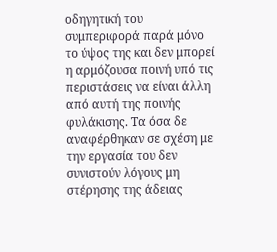οδηγητική του συμπεριφορά παρά μόνο το ύψος της και δεν μπορεί η αρμόζουσα ποινή υπό τις περιστάσεις να είναι άλλη από αυτή της ποινής φυλάκισης. Τα όσα δε αναφέρθηκαν σε σχέση με την εργασία του δεν συνιστούν λόγους μη στέρησης της άδειας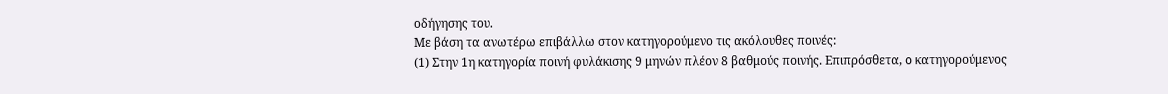οδήγησης του.
Με βάση τα ανωτέρω επιβάλλω στoν κατηγορούμενο τις ακόλουθες ποινές:
(1) Στην 1η κατηγορία ποινή φυλάκισης 9 μηνών πλέον 8 βαθμούς ποινής. Επιπρόσθετα, o κατηγορούμενος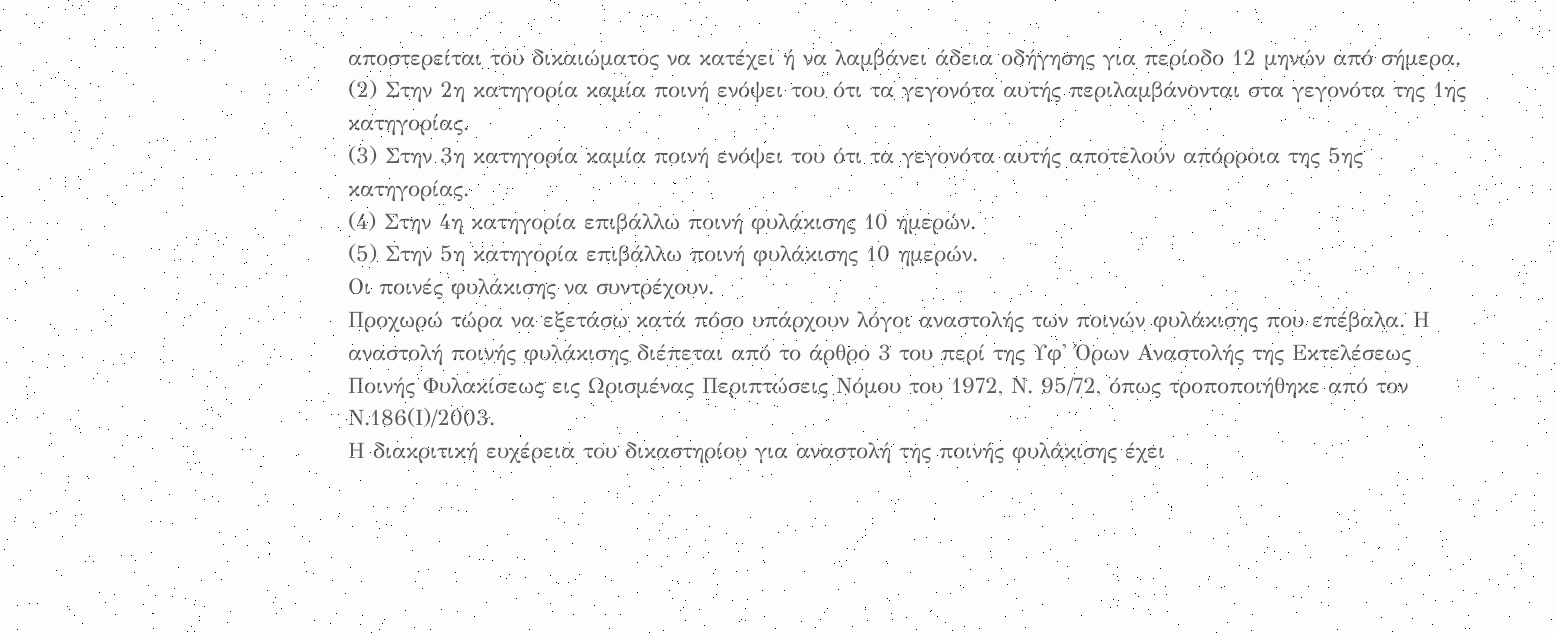αποστερείται του δικαιώματος να κατέχει ή να λαμβάνει άδεια οδήγησης για περίοδο 12 μηνών από σήμερα.
(2) Στην 2η κατηγορία καμία ποινή ενόψει του ότι τα γεγονότα αυτής περιλαμβάνονται στα γεγονότα της 1ης κατηγορίας.
(3) Στην 3η κατηγορία καμία ποινή ενόψει του ότι τα γεγονότα αυτής αποτελούν απόρροια της 5ης κατηγορίας.
(4) Στην 4η κατηγορία επιβάλλω ποινή φυλάκισης 10 ημερών.
(5) Στην 5η κατηγορία επιβάλλω ποινή φυλάκισης 10 ημερών.
Οι ποινές φυλάκισης να συντρέχουν.
Προχωρώ τώρα να εξετάσω κατά πόσο υπάρχουν λόγοι αναστολής των ποινών φυλάκισης που επέβαλα. Η αναστολή ποινής φυλάκισης διέπεται από το άρθρο 3 του περί της Υφ' Όρων Αναστολής της Εκτελέσεως Ποινής Φυλακίσεως εις Ωρισμένας Περιπτώσεις Νόμου του 1972, Ν. 95/72, όπως τροποποιήθηκε από τον Ν.186(Ι)/2003.
Η διακριτική ευχέρεια του δικαστηρίου για αναστολή της ποινής φυλάκισης έχει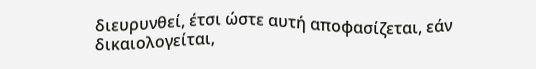διευρυνθεί, έτσι ώστε αυτή αποφασίζεται, εάν δικαιολογείται,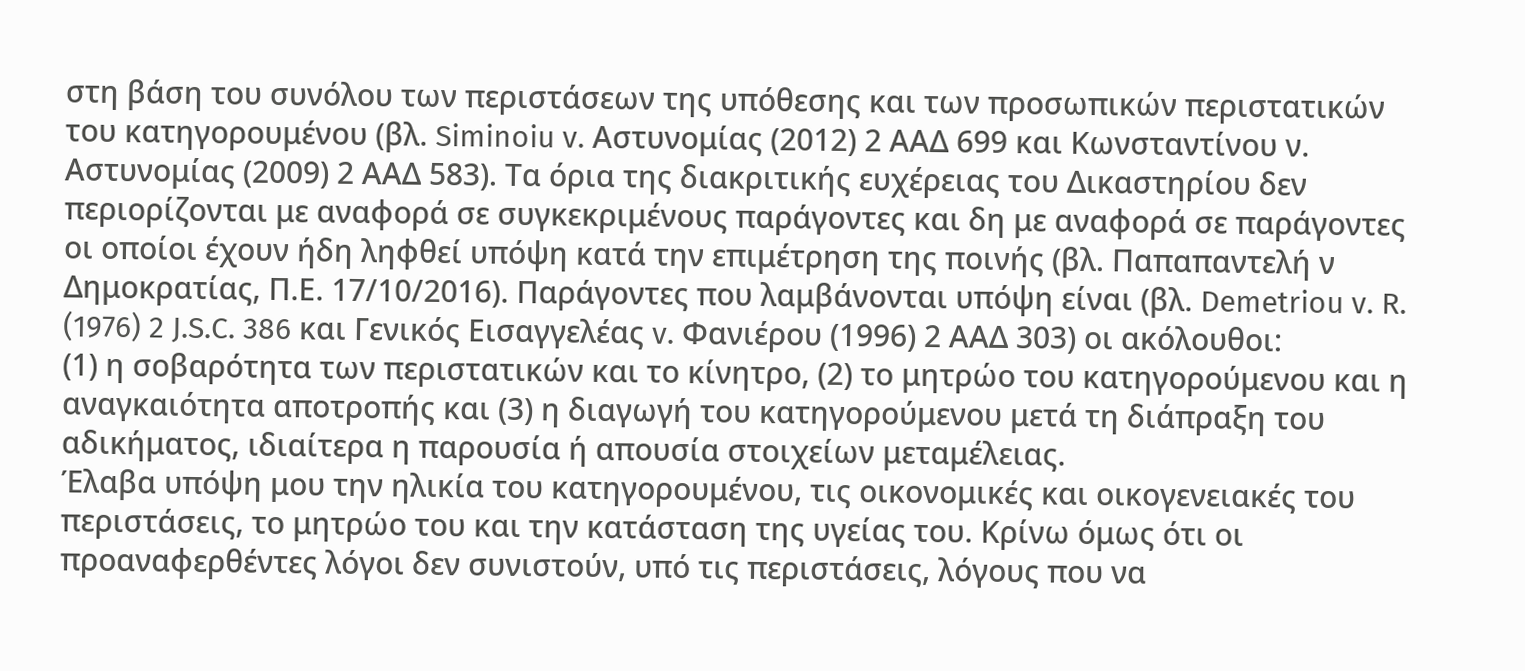στη βάση του συνόλου των περιστάσεων της υπόθεσης και των προσωπικών περιστατικών του κατηγορουμένου (βλ. Siminoiu v. Αστυνομίας (2012) 2 ΑΑΔ 699 και Κωνσταντίνου ν. Αστυνομίας (2009) 2 ΑΑΔ 583). Τα όρια της διακριτικής ευχέρειας του Δικαστηρίου δεν περιορίζονται με αναφορά σε συγκεκριμένους παράγοντες και δη με αναφορά σε παράγοντες οι οποίοι έχουν ήδη ληφθεί υπόψη κατά την επιμέτρηση της ποινής (βλ. Παπαπαντελή ν Δημοκρατίας, Π.Ε. 17/10/2016). Παράγοντες που λαμβάνονται υπόψη είναι (βλ. Demetriou v. R. (1976) 2 J.S.C. 386 και Γενικός Εισαγγελέας v. Φανιέρου (1996) 2 ΑΑΔ 303) οι ακόλουθοι:
(1) η σοβαρότητα των περιστατικών και το κίνητρο, (2) το μητρώο του κατηγορούμενου και η αναγκαιότητα αποτροπής και (3) η διαγωγή του κατηγορούμενου μετά τη διάπραξη του αδικήματος, ιδιαίτερα η παρουσία ή απουσία στοιχείων μεταμέλειας.
Έλαβα υπόψη μου την ηλικία του κατηγορουμένου, τις οικονομικές και οικογενειακές του περιστάσεις, το μητρώο του και την κατάσταση της υγείας του. Κρίνω όμως ότι οι προαναφερθέντες λόγοι δεν συνιστούν, υπό τις περιστάσεις, λόγους που να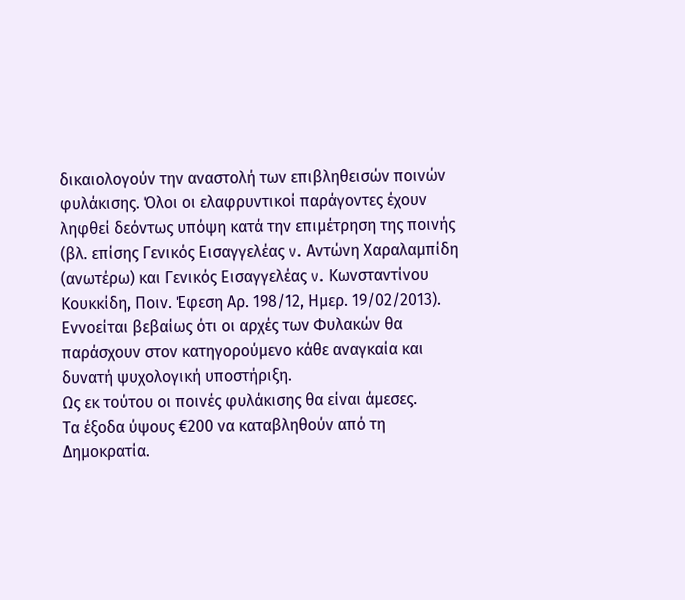δικαιολογούν την αναστολή των επιβληθεισών ποινών φυλάκισης. Όλοι οι ελαφρυντικοί παράγοντες έχουν ληφθεί δεόντως υπόψη κατά την επιμέτρηση της ποινής (βλ. επίσης Γενικός Εισαγγελέας v. Aντώνη Χαραλαμπίδη (ανωτέρω) και Γενικός Εισαγγελέας v. Kωνσταντίνου Κουκκίδη, Ποιν. Έφεση Αρ. 198/12, Ημερ. 19/02/2013).
Εννοείται βεβαίως ότι οι αρχές των Φυλακών θα παράσχουν στον κατηγορούμενο κάθε αναγκαία και δυνατή ψυχολογική υποστήριξη.
Ως εκ τούτου οι ποινές φυλάκισης θα είναι άμεσες.
Τα έξοδα ύψους €200 να καταβληθούν από τη Δημοκρατία.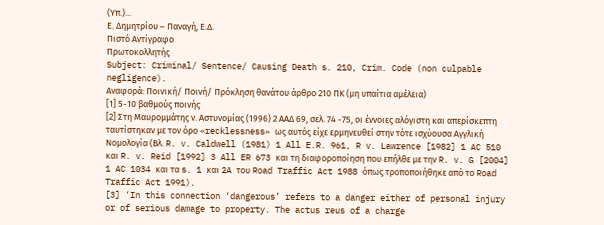(Υπ.)...
Ε. Δημητρίου – Παναγή, Ε.Δ.
Πιστό Αντίγραφο
Πρωτοκολλητής
Subject: Criminal/ Sentence/ Causing Death s. 210, Crim. Code (non culpable negligence).
Αναφορά: Ποινική/ Ποινή/ Πρόκληση θανάτου άρθρο 210 ΠΚ (μη υπαίτια αμέλεια)
[1] 5-10 βαθμούς ποινής
[2] Στη Μαυρομμάτης ν. Αστυνομίας (1996) 2 ΑΑΔ 69, σελ. 74 -75, οι έννοιες αλόγιστη και απερίσκεπτη ταυτίστηκαν με τον όρο «recklessness» ως αυτός είχε ερμηνευθεί στην τότε ισχύουσα Αγγλική Νομολογία (Βλ. R. v. Caldwell (1981) 1 All E.R. 961, R v. Lawrence [1982] 1 AC 510 και R. v. Reid [1992] 3 All ER 673 και τη διαφοροποίηση που επήλθε με την R. v. G [2004] 1 AC 1034 και τα s. 1 και 2A του Road Traffic Act 1988 όπως τροποποιήθηκε από το Road Traffic Act 1991).
[3] ‘In this connection ‘dangerous’ refers to a danger either of personal injury or of serious damage to property. The actus reus of a charge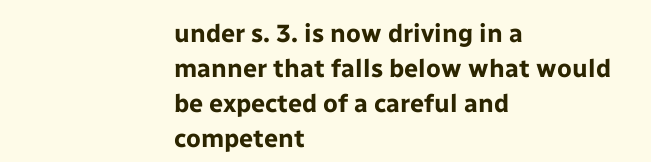under s. 3. is now driving in a manner that falls below what would be expected of a careful and competent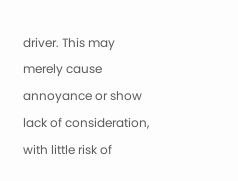driver. This may merely cause annoyance or show lack of consideration, with little risk of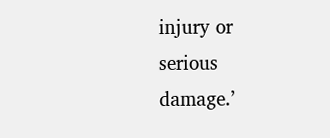injury or serious damage.’